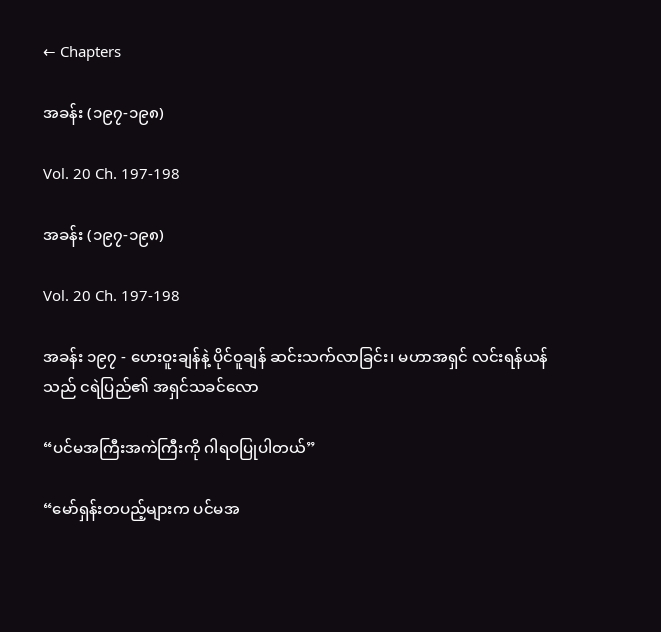← Chapters

အခန်း (၁၉၇-၁၉၈)

Vol. 20 Ch. 197-198

အခန်း (၁၉၇-၁၉၈)

Vol. 20 Ch. 197-198

အခန်း ၁၉၇ - ဟေးဝူးချန်နဲ့ ပိုင်ဝူချန် ဆင်းသက်လာခြင်း၊ မဟာအရှင် လင်းရန်ယန်သည် ငရဲပြည်၏ အရှင်သခင်လော

“ပင်မအကြီးအကဲကြီးကို ဂါရဝပြုပါတယ်”

“မော်ရှန်းတပည့်များက ပင်မအ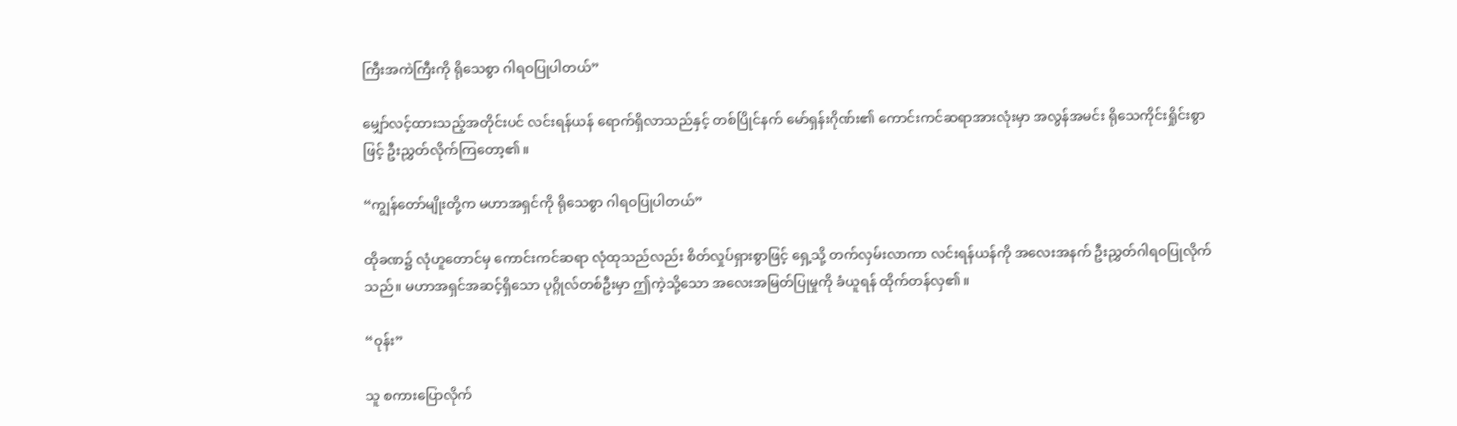ကြီးအကဲကြီးကို ရိုသေစွာ ဂါရဝပြုပါတယ်”

မျှော်လင့်ထားသည့်အတိုင်းပင် လင်းရန်ယန် ရောက်ရှိလာသည်နှင့် တစ်ပြိုင်နက် မော်ရှန်းဂိုဏ်း၏ ကောင်းကင်ဆရာအားလုံးမှာ အလွန်အမင်း ရိုသေကိုင်းရှိုင်းစွာဖြင့် ဦးညွှတ်လိုက်ကြတော့၏။

“ကျွန်တော်မျိုးတို့က မဟာအရှင်ကို ရိုသေစွာ ဂါရဝပြုပါတယ်”

ထိုခဏ၌ လုံဟူတောင်မှ ကောင်းကင်ဆရာ လုံထုသည်လည်း စိတ်လှုပ်ရှားစွာဖြင့် ရှေ့သို့ တက်လှမ်းလာကာ လင်းရန်ယန်ကို အလေးအနက် ဦးညွှတ်ဂါရဝပြုလိုက်သည်။ မဟာအရှင်အဆင့်ရှိသော ပုဂ္ဂိုလ်တစ်ဦးမှာ ဤကဲ့သို့သော အလေးအမြတ်ပြုမှုကို ခံယူရန် ထိုက်တန်လှ၏။

“ဝုန်း”

သူ စကားပြောလိုက်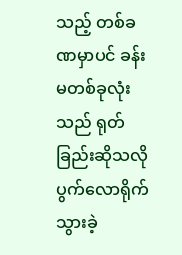သည့် တစ်ခဏမှာပင် ခန်းမတစ်ခုလုံးသည် ရုတ်ခြည်းဆိုသလို ပွက်လောရိုက်သွားခဲ့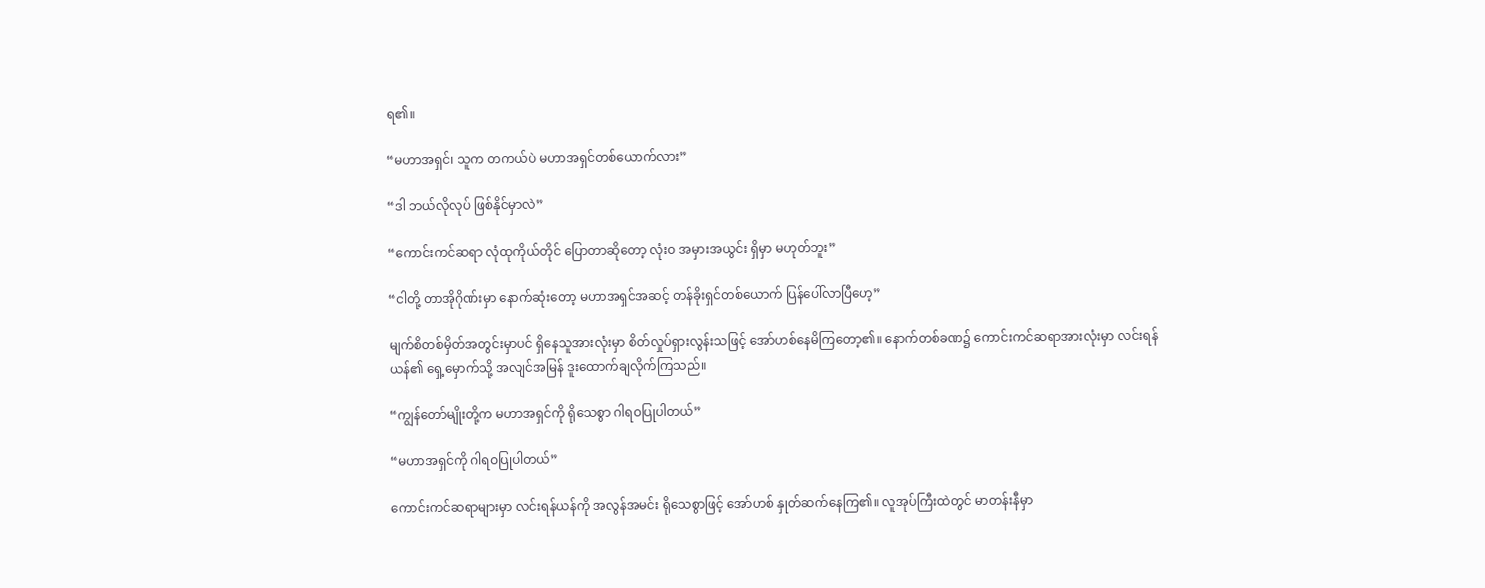ရ၏။

“မဟာအရှင်၊ သူက တကယ်ပဲ မဟာအရှင်တစ်ယောက်လား”

“ဒါ ဘယ်လိုလုပ် ဖြစ်နိုင်မှာလဲ”

“ကောင်းကင်ဆရာ လုံထုကိုယ်တိုင် ပြောတာဆိုတော့ လုံးဝ အမှားအယွင်း ရှိမှာ မဟုတ်ဘူး”

“ငါတို့ တာအိုဂိုဏ်းမှာ နောက်ဆုံးတော့ မဟာအရှင်အဆင့် တန်ခိုးရှင်တစ်ယောက် ပြန်ပေါ်လာပြီဟေ့”

မျက်စိတစ်မှိတ်အတွင်းမှာပင် ရှိနေသူအားလုံးမှာ စိတ်လှုပ်ရှားလွန်းသဖြင့် အော်ဟစ်နေမိကြတော့၏။ နောက်တစ်ခဏ၌ ကောင်းကင်ဆရာအားလုံးမှာ လင်းရန်ယန်၏ ရှေ့မှောက်သို့ အလျင်အမြန် ဒူးထောက်ချလိုက်ကြသည်။

“ကျွန်တော်မျိုးတို့က မဟာအရှင်ကို ရိုသေစွာ ဂါရဝပြုပါတယ်”

“မဟာအရှင်ကို ဂါရဝပြုပါတယ်”

ကောင်းကင်ဆရာများမှာ လင်းရန်ယန်ကို အလွန်အမင်း ရိုသေစွာဖြင့် အော်ဟစ် နှုတ်ဆက်နေကြ၏။ လူအုပ်ကြီးထဲတွင် မာတန်းနီမှာ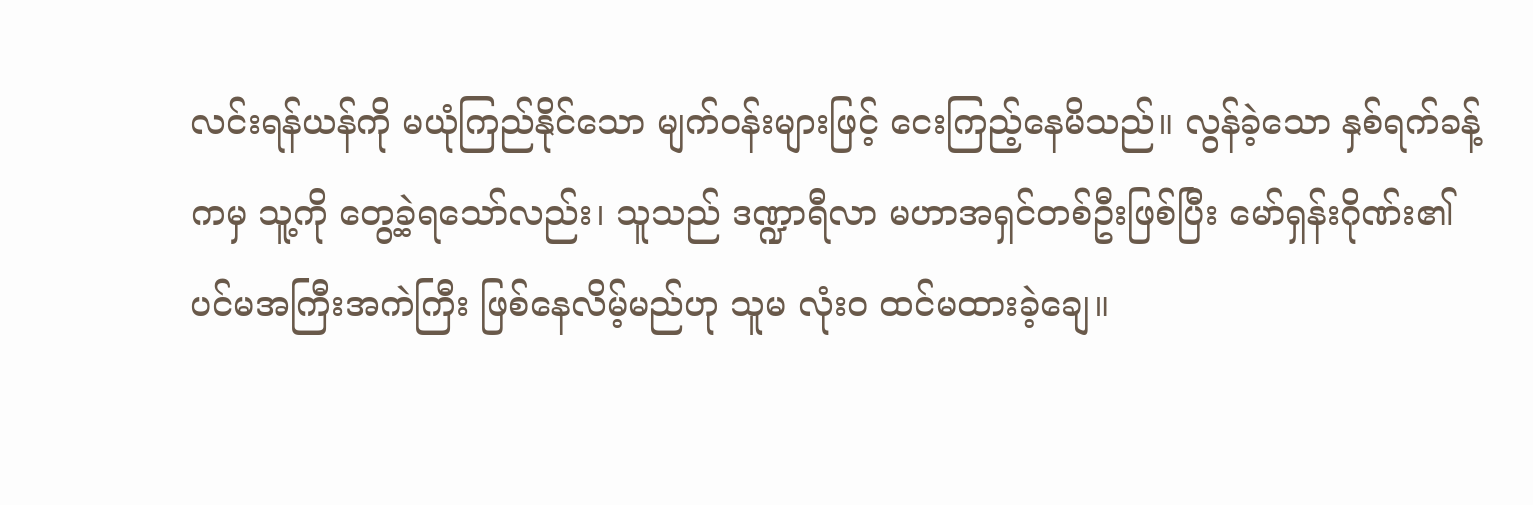လင်းရန်ယန်ကို မယုံကြည်နိုင်သော မျက်ဝန်းများဖြင့် ငေးကြည့်နေမိသည်။ လွန်ခဲ့သော နှစ်ရက်ခန့်ကမှ သူ့ကို တွေ့ခဲ့ရသော်လည်း၊ သူသည် ဒဏ္ဍာရီလာ မဟာအရှင်တစ်ဦးဖြစ်ပြီး မော်ရှန်းဂိုဏ်း၏ ပင်မအကြီးအကဲကြီး ဖြစ်နေလိမ့်မည်ဟု သူမ လုံးဝ ထင်မထားခဲ့ချေ။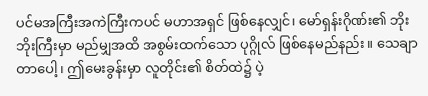ပင်မအကြီးအကဲကြီးကပင် မဟာအရှင် ဖြစ်နေလျှင်၊ မော်ရှန်းဂိုဏ်း၏ ဘိုးဘိုးကြီးမှာ မည်မျှအထိ အစွမ်းထက်သော ပုဂ္ဂိုလ် ဖြစ်နေမည်နည်း။ သေချာတာပေါ့၊ ဤမေးခွန်းမှာ လူတိုင်း၏ စိတ်ထဲ၌ ပဲ့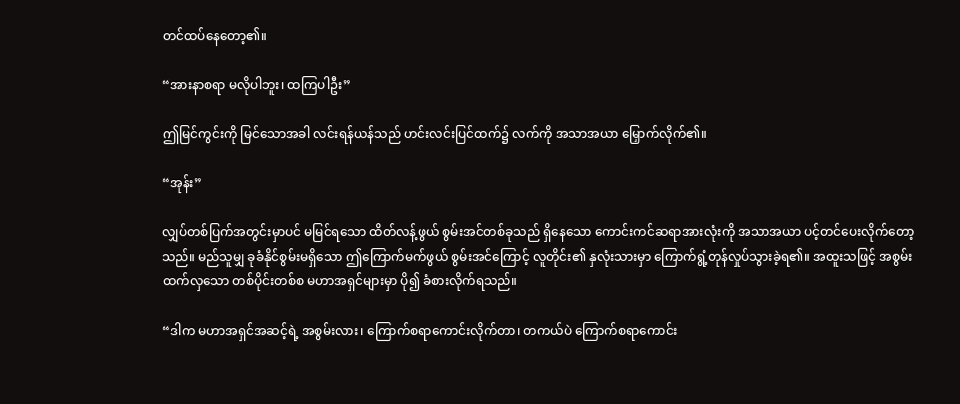တင်ထပ်နေတော့၏။

“အားနာစရာ မလိုပါဘူး၊ ထကြပါဦး”

ဤမြင်ကွင်းကို မြင်သောအခါ လင်းရန်ယန်သည် ဟင်းလင်းပြင်ထက်၌ လက်ကို အသာအယာ မြှောက်လိုက်၏။

“အုန်း”

လျှပ်တစ်ပြက်အတွင်းမှာပင် မမြင်ရသော ထိတ်လန့်ဖွယ် စွမ်းအင်တစ်ခုသည် ရှိနေသော ကောင်းကင်ဆရာအားလုံးကို အသာအယာ ပင့်တင်ပေးလိုက်တော့သည်။ မည်သူမျှ ခုခံနိုင်စွမ်းမရှိသော ဤကြောက်မက်ဖွယ် စွမ်းအင်ကြောင့် လူတိုင်း၏ နှလုံးသားမှာ ကြောက်ရွံ့တုန်လှုပ်သွားခဲ့ရ၏။ အထူးသဖြင့် အစွမ်းထက်လှသော တစ်ပိုင်းတစ်စ မဟာအရှင်များမှာ ပို၍ ခံစားလိုက်ရသည်။

“ဒါက မဟာအရှင်အဆင့်ရဲ့ အစွမ်းလား၊ ကြောက်စရာကောင်းလိုက်တာ၊ တကယ်ပဲ ကြောက်စရာကောင်း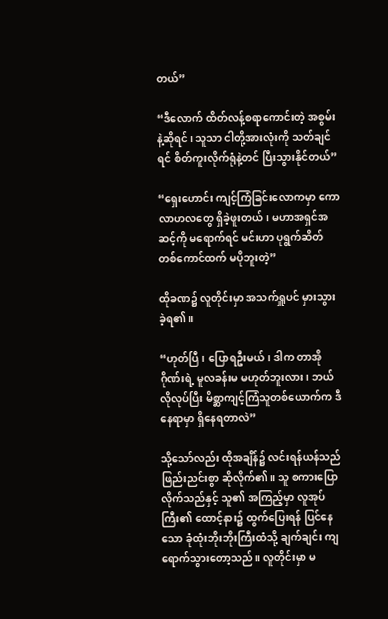တယ်”

“ဒီလောက် ထိတ်လန့်စရာကောင်းတဲ့ အစွမ်းနဲ့ဆိုရင်၊ သူသာ ငါတို့အားလုံးကို သတ်ချင်ရင် စိတ်ကူးလိုက်ရုံနဲ့တင် ပြီးသွားနိုင်တယ်”

“ရှေးဟောင်း ကျင့်ကြံခြင်းလောကမှာ ကောလာဟလတွေ ရှိခဲ့ဖူးတယ်၊ မဟာအရှင်အဆင့်ကို မရောက်ရင် မင်းဟာ ပုရွက်ဆိတ်တစ်ကောင်ထက် မပိုဘူးတဲ့”

ထိုခဏ၌ လူတိုင်းမှာ အသက်ရှူပင် မှားသွားခဲ့ရ၏။

“ဟုတ်ပြီ၊ ပြောရဦးမယ်၊ ဒါက တာအိုဂိုဏ်းရဲ့ မူလခန်းမ မဟုတ်ဘူးလား၊ ဘယ်လိုလုပ်ပြီး မိစ္ဆာကျင့်ကြံသူတစ်ယောက်က ဒီနေရာမှာ ရှိနေရတာလဲ”

သို့သော်လည်း ထိုအချိန်၌ လင်းရန်ယန်သည် ဖြည်းညင်းစွာ ဆိုလိုက်၏။ သူ စကားပြောလိုက်သည်နှင့် သူ၏ အကြည့်မှာ လူအုပ်ကြီး၏ ထောင့်နား၌ ထွက်ပြေးရန် ပြင်နေသော ခုံထုံးဘိုးဘိုးကြီးထံသို့ ချက်ချင်း ကျရောက်သွားတော့သည်။ လူတိုင်းမှာ မ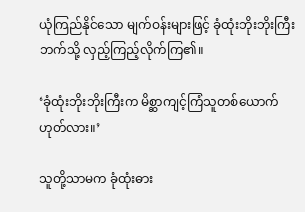ယုံကြည်နိုင်သော မျက်ဝန်းများဖြင့် ခုံထုံးဘိုးဘိုးကြီးဘက်သို့ လှည့်ကြည့်လိုက်ကြ၏။

‘ခုံထုံးဘိုးဘိုးကြီးက မိစ္ဆာကျင့်ကြံသူတစ်ယောက် ဟုတ်လား။’

သူတို့သာမက ခုံထုံးဓား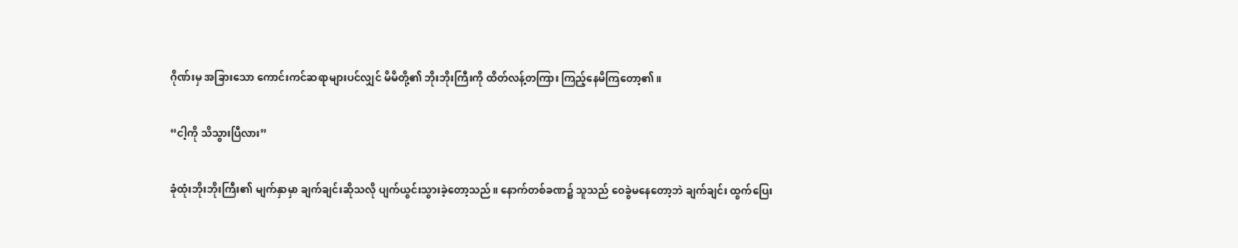ဂိုဏ်းမှ အခြားသော ကောင်းကင်ဆရာများပင်လျှင် မိမိတို့၏ ဘိုးဘိုးကြီးကို ထိတ်လန့်တကြား ကြည့်နေမိကြတော့၏။

“ငါ့ကို သိသွားပြီလား”

ခုံထုံးဘိုးဘိုးကြီး၏ မျက်နှာမှာ ချက်ချင်းဆိုသလို ပျက်ယွင်းသွားခဲ့တော့သည်။ နောက်တစ်ခဏ၌ သူသည် ဝေခွဲမနေတော့ဘဲ ချက်ချင်း ထွက်ပြေး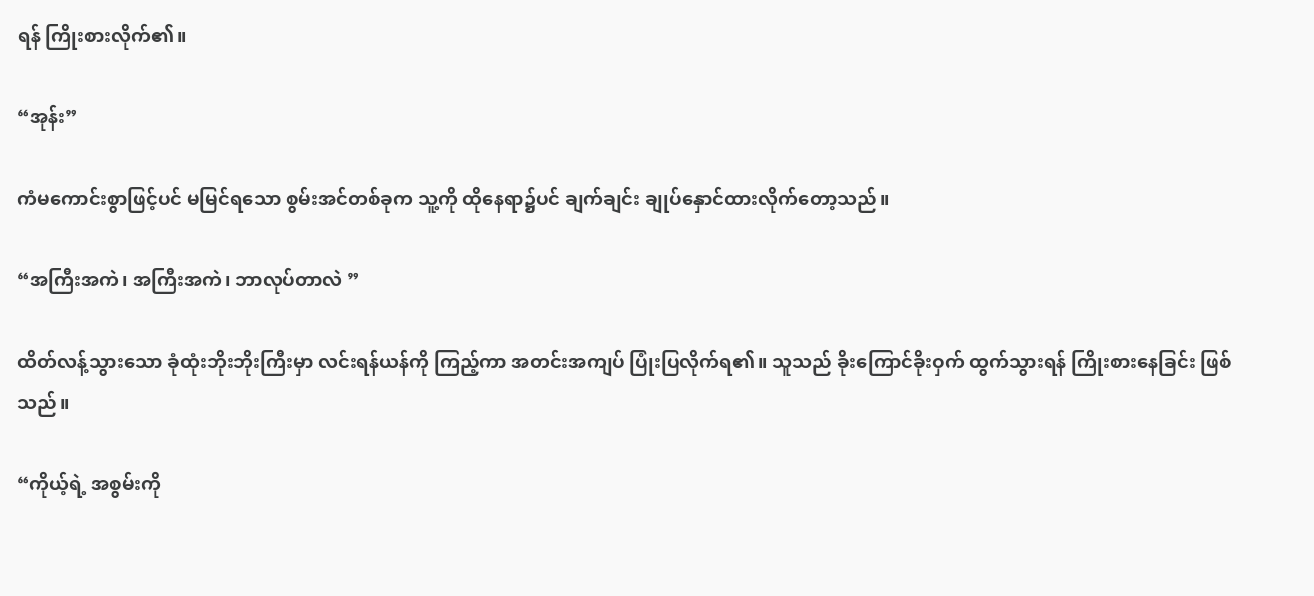ရန် ကြိုးစားလိုက်၏။

“အုန်း”

ကံမကောင်းစွာဖြင့်ပင် မမြင်ရသော စွမ်းအင်တစ်ခုက သူ့ကို ထိုနေရာ၌ပင် ချက်ချင်း ချုပ်နှောင်ထားလိုက်တော့သည်။

“အကြီးအကဲ၊ အကြီးအကဲ၊ ဘာလုပ်တာလဲ ”

ထိတ်လန့်သွားသော ခုံထုံးဘိုးဘိုးကြီးမှာ လင်းရန်ယန်ကို ကြည့်ကာ အတင်းအကျပ် ပြုံးပြလိုက်ရ၏။ သူသည် ခိုးကြောင်ခိုးဝှက် ထွက်သွားရန် ကြိုးစားနေခြင်း ဖြစ်သည်။

“ကိုယ့်ရဲ့ အစွမ်းကို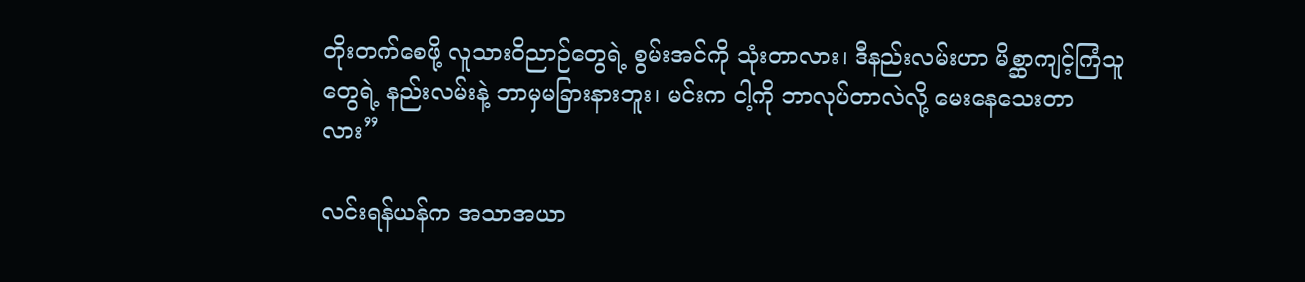တိုးတက်စေဖို့ လူသားဝိညာဉ်တွေရဲ့ စွမ်းအင်ကို သုံးတာလား၊ ဒီနည်းလမ်းဟာ မိစ္ဆာကျင့်ကြံသူတွေရဲ့ နည်းလမ်းနဲ့ ဘာမှမခြားနားဘူး၊ မင်းက ငါ့ကို ဘာလုပ်တာလဲလို့ မေးနေသေးတာလား”

လင်းရန်ယန်က အသာအယာ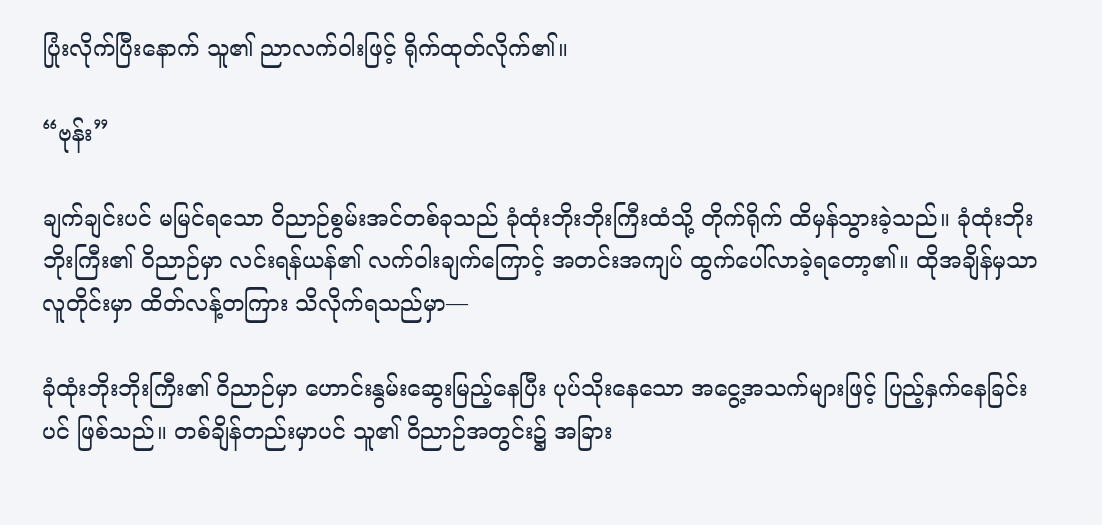ပြုံးလိုက်ပြီးနောက် သူ၏ ညာလက်ဝါးဖြင့် ရိုက်ထုတ်လိုက်၏။

“ဗုန်း”

ချက်ချင်းပင် မမြင်ရသော ဝိညာဉ်စွမ်းအင်တစ်ခုသည် ခုံထုံးဘိုးဘိုးကြီးထံသို့ တိုက်ရိုက် ထိမှန်သွားခဲ့သည်။ ခုံထုံးဘိုးဘိုးကြီး၏ ဝိညာဉ်မှာ လင်းရန်ယန်၏ လက်ဝါးချက်ကြောင့် အတင်းအကျပ် ထွက်ပေါ်လာခဲ့ရတော့၏။ ထိုအချိန်မှသာ လူတိုင်းမှာ ထိတ်လန့်တကြား သိလိုက်ရသည်မှာ—

ခုံထုံးဘိုးဘိုးကြီး၏ ဝိညာဉ်မှာ ဟောင်းနွမ်းဆွေးမြည့်နေပြီး ပုပ်သိုးနေသော အငွေ့အသက်များဖြင့် ပြည့်နှက်နေခြင်းပင် ဖြစ်သည်။ တစ်ချိန်တည်းမှာပင် သူ၏ ဝိညာဉ်အတွင်း၌ အခြား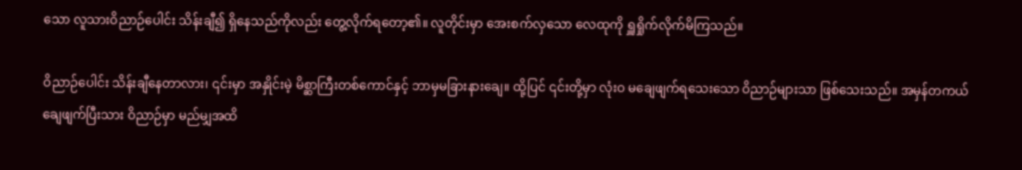သော လူသားဝိညာဉ်ပေါင်း သိန်းချီ၍ ရှိနေသည်ကိုလည်း တွေ့လိုက်ရတော့၏။ လူတိုင်းမှာ အေးစက်လှသော လေထုကို ရှူရှိုက်လိုက်မိကြသည်။

ဝိညာဉ်ပေါင်း သိန်းချီနေတာလား၊ ၎င်းမှာ အနှိုင်းမဲ့ မိစ္ဆာကြီးတစ်ကောင်နှင့် ဘာမှမခြားနားချေ။ ထို့ပြင် ၎င်းတို့မှာ လုံးဝ မချေဖျက်ရသေးသော ဝိညာဉ်များသာ ဖြစ်သေးသည်။ အမှန်တကယ် ချေဖျက်ပြီးသား ဝိညာဉ်မှာ မည်မျှအထိ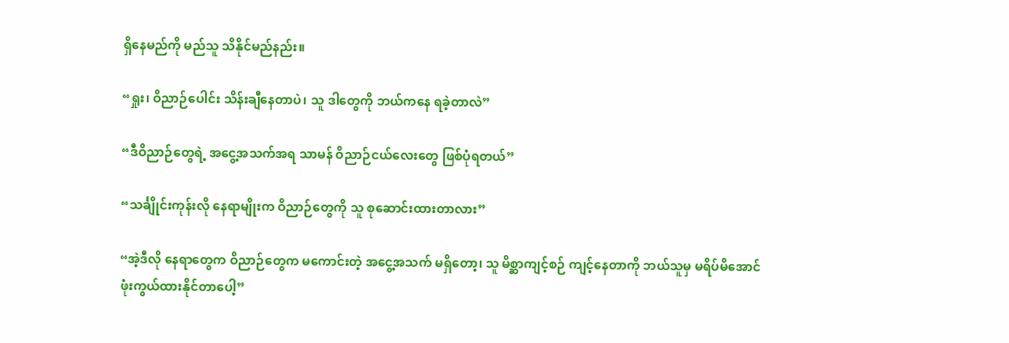ရှိနေမည်ကို မည်သူ သိနိုင်မည်နည်း။

“ရှုး၊ ဝိညာဉ်ပေါင်း သိန်းချီနေတာပဲ၊ သူ ဒါတွေကို ဘယ်ကနေ ရခဲ့တာလဲ”

“ဒီဝိညာဉ်တွေရဲ့ အငွေ့အသက်အရ သာမန် ဝိညာဉ်ငယ်လေးတွေ ဖြစ်ပုံရတယ်”

“သင်္ချိုင်းကုန်းလို နေရာမျိုးက ဝိညာဉ်တွေကို သူ စုဆောင်းထားတာလား”

“အဲ့ဒီလို နေရာတွေက ဝိညာဉ်တွေက မကောင်းတဲ့ အငွေ့အသက် မရှိတော့၊ သူ မိစ္ဆာကျင့်စဉ် ကျင့်နေတာကို ဘယ်သူမှ မရိပ်မိအောင် ဖုံးကွယ်ထားနိုင်တာပေါ့”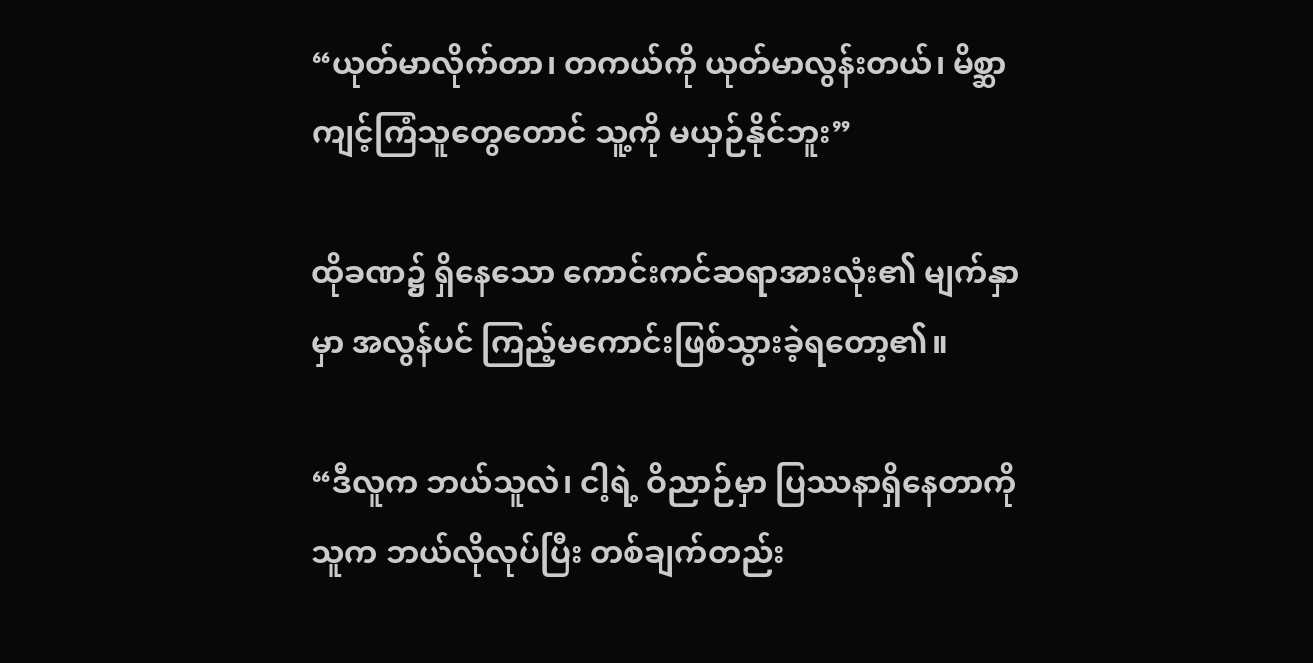“ယုတ်မာလိုက်တာ၊ တကယ်ကို ယုတ်မာလွန်းတယ်၊ မိစ္ဆာကျင့်ကြံသူတွေတောင် သူ့ကို မယှဉ်နိုင်ဘူး”

ထိုခဏ၌ ရှိနေသော ကောင်းကင်ဆရာအားလုံး၏ မျက်နှာမှာ အလွန်ပင် ကြည့်မကောင်းဖြစ်သွားခဲ့ရတော့၏။

“ဒီလူက ဘယ်သူလဲ၊ ငါ့ရဲ့ ဝိညာဉ်မှာ ပြဿနာရှိနေတာကို သူက ဘယ်လိုလုပ်ပြီး တစ်ချက်တည်း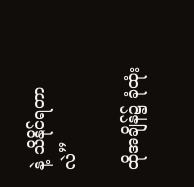နဲ့ သိနိုင်ရတာလဲ”

ထိုအချိန်၌ ခုံထုံး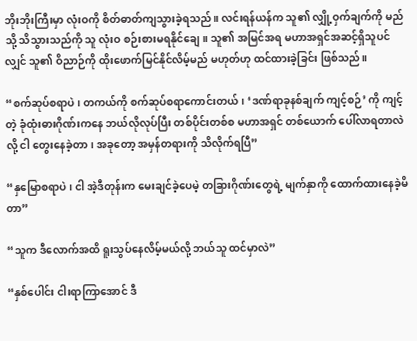ဘိုးဘိုးကြီးမှာ လုံးဝကို စိတ်ဓာတ်ကျသွားခဲ့ရသည်။ လင်းရန်ယန်က သူ၏ လျှို့ဝှက်ချက်ကို မည်သို့ သိသွားသည်ကို သူ လုံးဝ စဉ်းစားမရနိုင်ချေ။ သူ၏ အမြင်အရ မဟာအရှင်အဆင့်ရှိသူပင်လျှင် သူ၏ ဝိညာဉ်ကို ထိုးဖောက်မြင်နိုင်လိမ့်မည် မဟုတ်ဟု ထင်ထားခဲ့ခြင်း ဖြစ်သည်။

“စက်ဆုပ်စရာပဲ၊ တကယ်ကို စက်ဆုပ်စရာကောင်းတယ်၊ ‘ဒဏ်ရာခုနစ်ချက် ကျင့်စဉ်’ ကို ကျင့်တဲ့ ခုံထုံးဓားဂိုဏ်းကနေ ဘယ်လိုလုပ်ပြီး တစ်ပိုင်းတစ်စ မဟာအရှင် တစ်ယောက် ပေါ်လာရတာလဲလို့ ငါ တွေးနေခဲ့တာ၊ အခုတော့ အမှန်တရားကို သိလိုက်ရပြီ”

“နှမြောစရာပဲ၊ ငါ အဲ့ဒီတုန်းက မေးချင်ခဲ့ပေမဲ့ တခြားဂိုဏ်းတွေရဲ့ မျက်နှာကို ထောက်ထားနေခဲ့မိတာ”

“သူက ဒီလောက်အထိ ရူးသွပ်နေလိမ့်မယ်လို့ ဘယ်သူ ထင်မှာလဲ”

“နှစ်ပေါင်း ငါးရာကြာအောင် ဒီ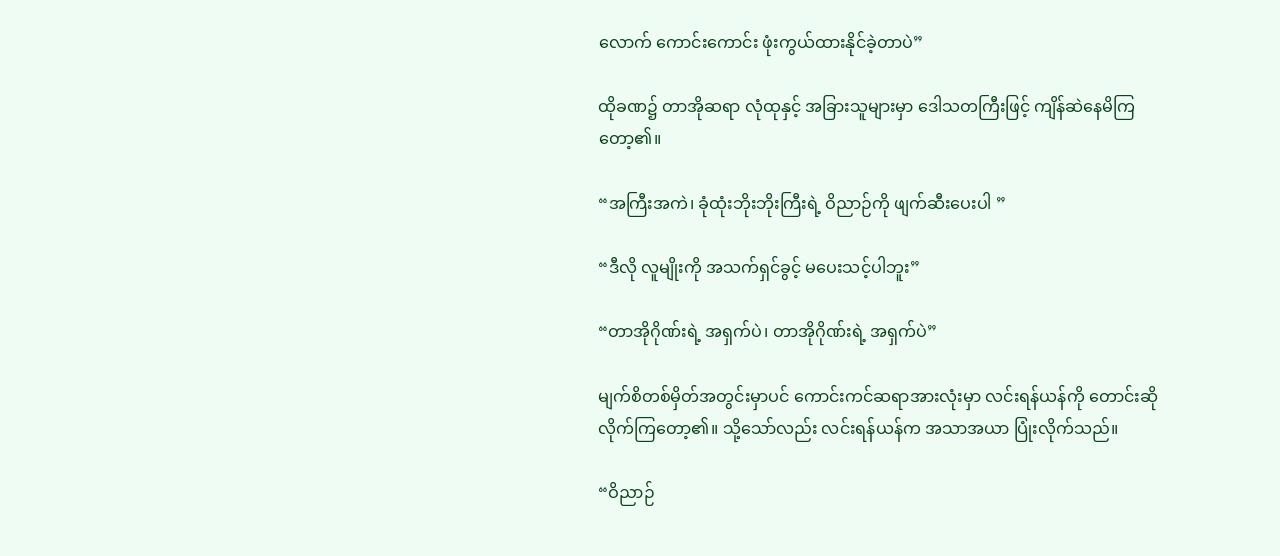လောက် ကောင်းကောင်း ဖုံးကွယ်ထားနိုင်ခဲ့တာပဲ”

ထိုခဏ၌ တာအိုဆရာ လုံထုနှင့် အခြားသူများမှာ ဒေါသတကြီးဖြင့် ကျိန်ဆဲနေမိကြတော့၏။

“အကြီးအကဲ၊ ခုံထုံးဘိုးဘိုးကြီးရဲ့ ဝိညာဉ်ကို ဖျက်ဆီးပေးပါ ”

“ဒီလို လူမျိုးကို အသက်ရှင်ခွင့် မပေးသင့်ပါဘူး”

“တာအိုဂိုဏ်းရဲ့ အရှက်ပဲ၊ တာအိုဂိုဏ်းရဲ့ အရှက်ပဲ”

မျက်စိတစ်မှိတ်အတွင်းမှာပင် ကောင်းကင်ဆရာအားလုံးမှာ လင်းရန်ယန်ကို တောင်းဆိုလိုက်ကြတော့၏။ သို့သော်လည်း လင်းရန်ယန်က အသာအယာ ပြုံးလိုက်သည်။

“ဝိညာဉ်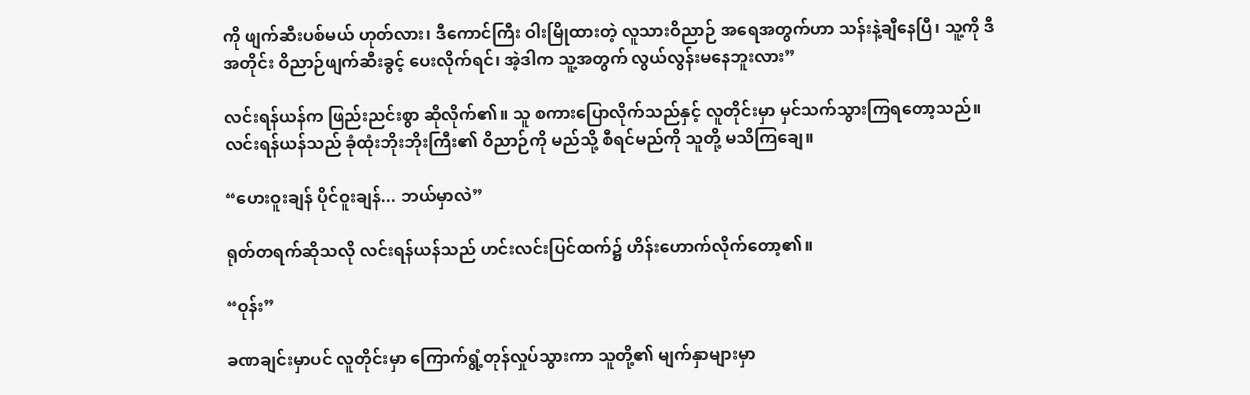ကို ဖျက်ဆီးပစ်မယ် ဟုတ်လား၊ ဒီကောင်ကြီး ဝါးမြိုထားတဲ့ လူသားဝိညာဉ် အရေအတွက်ဟာ သန်းနဲ့ချီနေပြီ၊ သူ့ကို ဒီအတိုင်း ဝိညာဉ်ဖျက်ဆီးခွင့် ပေးလိုက်ရင်၊ အဲ့ဒါက သူ့အတွက် လွယ်လွန်းမနေဘူးလား”

လင်းရန်ယန်က ဖြည်းညင်းစွာ ဆိုလိုက်၏။ သူ စကားပြောလိုက်သည်နှင့် လူတိုင်းမှာ မှင်သက်သွားကြရတော့သည်။ လင်းရန်ယန်သည် ခုံထုံးဘိုးဘိုးကြီး၏ ဝိညာဉ်ကို မည်သို့ စီရင်မည်ကို သူတို့ မသိကြချေ။

“ဟေးဝူးချန် ပိုင်ဝူးချန်... ဘယ်မှာလဲ”

ရုတ်တရက်ဆိုသလို လင်းရန်ယန်သည် ဟင်းလင်းပြင်ထက်၌ ဟိန်းဟောက်လိုက်တော့၏။

“ဝုန်း”

ခဏချင်းမှာပင် လူတိုင်းမှာ ကြောက်ရွံ့တုန်လှုပ်သွားကာ သူတို့၏ မျက်နှာများမှာ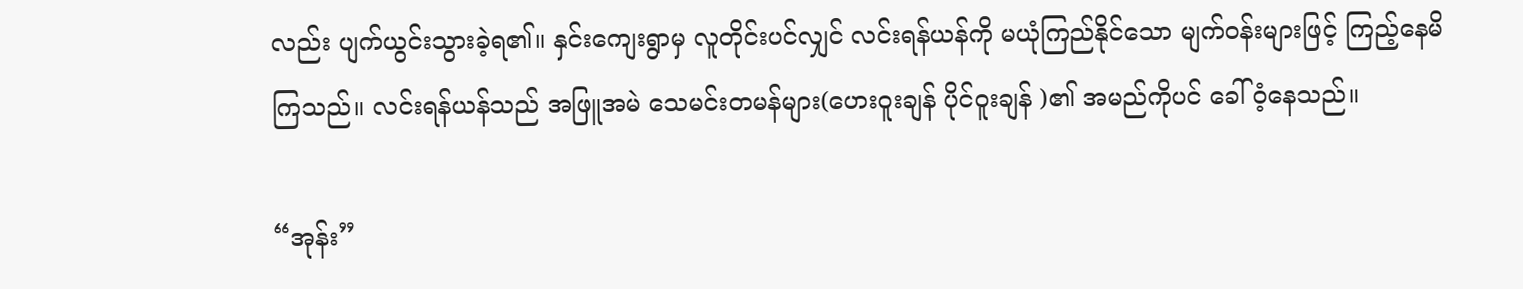လည်း ပျက်ယွင်းသွားခဲ့ရ၏။ နှင်းကျေးရွာမှ လူတိုင်းပင်လျှင် လင်းရန်ယန်ကို မယုံကြည်နိုင်သော မျက်ဝန်းများဖြင့် ကြည့်နေမိကြသည်။ လင်းရန်ယန်သည် အဖြူအမဲ သေမင်းတမန်များ(ဟေးဝူးချန် ပိုင်ဝူးချန် )၏ အမည်ကိုပင် ခေါ်ဝံ့နေသည်။

“အုန်း”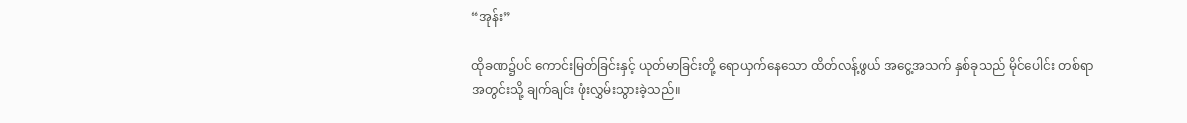“အုန်း”

ထိုခဏ၌ပင် ကောင်းမြတ်ခြင်းနှင့် ယုတ်မာခြင်းတို့ ရောယှက်နေသော ထိတ်လန့်ဖွယ် အငွေ့အသက် နှစ်ခုသည် မိုင်ပေါင်း တစ်ရာအတွင်းသို့ ချက်ချင်း ဖုံးလွှမ်းသွားခဲ့သည်။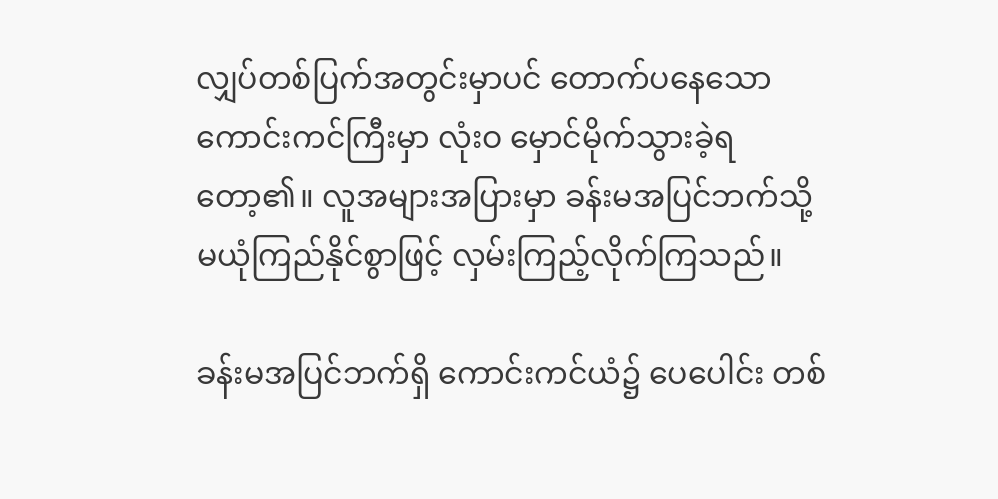လျှပ်တစ်ပြက်အတွင်းမှာပင် တောက်ပနေသော ကောင်းကင်ကြီးမှာ လုံးဝ မှောင်မိုက်သွားခဲ့ရတော့၏။ လူအများအပြားမှာ ခန်းမအပြင်ဘက်သို့ မယုံကြည်နိုင်စွာဖြင့် လှမ်းကြည့်လိုက်ကြသည်။

ခန်းမအပြင်ဘက်ရှိ ကောင်းကင်ယံ၌ ပေပေါင်း တစ်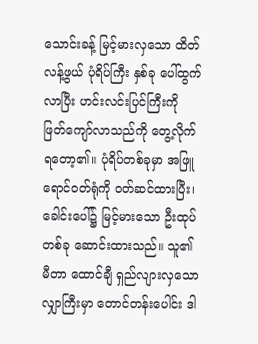သောင်းခန့် မြင့်မားလှသော ထိတ်လန့်ဖွယ် ပုံရိပ်ကြီး နှစ်ခု ပေါ်ထွက်လာပြီး ဟင်းလင်းပြင်ကြီးကို ဖြတ်ကျော်လာသည်ကို တွေ့လိုက်ရတော့၏။ ပုံရိပ်တစ်ခုမှာ အဖြူရောင်ဝတ်ရုံကို ဝတ်ဆင်ထားပြီး၊ ခေါင်းပေါ်၌ မြင့်မားသော ဦးထုပ်တစ်ခု ဆောင်းထားသည်။ သူ၏ မီတာ ထောင်ချီ ရှည်လျားလှသော လျှာကြီးမှာ တောင်တန်းပေါင်း ဒါ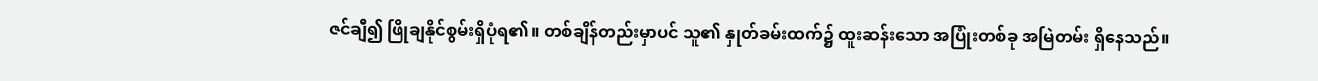ဇင်ချီ၍ ဖြိုချနိုင်စွမ်းရှိပုံရ၏။ တစ်ချိန်တည်းမှာပင် သူ၏ နှုတ်ခမ်းထက်၌ ထူးဆန်းသော အပြုံးတစ်ခု အမြဲတမ်း ရှိနေသည်။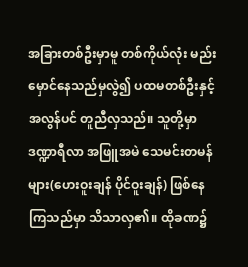အခြားတစ်ဦးမှာမူ တစ်ကိုယ်လုံး မည်းမှောင်နေသည်မှလွဲ၍ ပထမတစ်ဦးနှင့် အလွန်ပင် တူညီလှသည်။ သူတို့မှာ ဒဏ္ဍာရီလာ အဖြူအမဲ သေမင်းတမန်များ(ဟေးဝူးချန် ပိုင်ဝူးချန်) ဖြစ်နေကြသည်မှာ သိသာလှ၏။ ထိုခဏ၌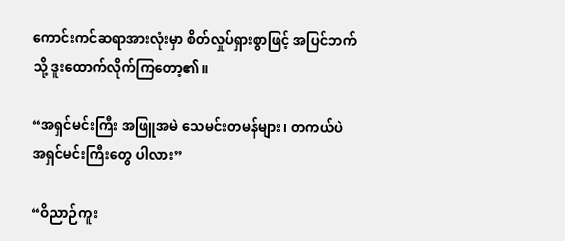ကောင်းကင်ဆရာအားလုံးမှာ စိတ်လှုပ်ရှားစွာဖြင့် အပြင်ဘက်သို့ ဒူးထောက်လိုက်ကြတော့၏။

“အရှင်မင်းကြီး အဖြူအမဲ သေမင်းတမန်များ၊ တကယ်ပဲ အရှင်မင်းကြီးတွေ ပါလား”

“ဝိညာဉ်ကူး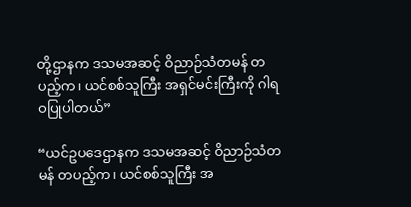တို့ဌာနက ဒသမအဆင့် ဝိညာဉ်သံတမန် တပည့်က၊ ယင်စစ်သူကြီး အရှင်မင်းကြီးကို ဂါရဝပြုပါတယ်”

“ယင်ဥပဒေဌာနက ဒသမအဆင့် ဝိညာဉ်သံတမန် တပည့်က၊ ယင်စစ်သူကြီး အ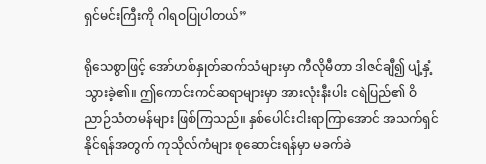ရှင်မင်းကြီးကို ဂါရဝပြုပါတယ်”

ရိုသေစွာဖြင့် အော်ဟစ်နှုတ်ဆက်သံများမှာ ကီလိုမီတာ ဒါဇင်ချီ၍ ပျံ့နှံ့သွားခဲ့၏။ ဤကောင်းကင်ဆရာများမှာ အားလုံးနီးပါး ငရဲပြည်၏ ဝိညာဉ်သံတမန်များ ဖြစ်ကြသည်။ နှစ်ပေါင်းငါးရာကြာအောင် အသက်ရှင်နိုင်ရန်အတွက် ကုသိုလ်ကံများ စုဆောင်းရန်မှာ မခက်ခဲ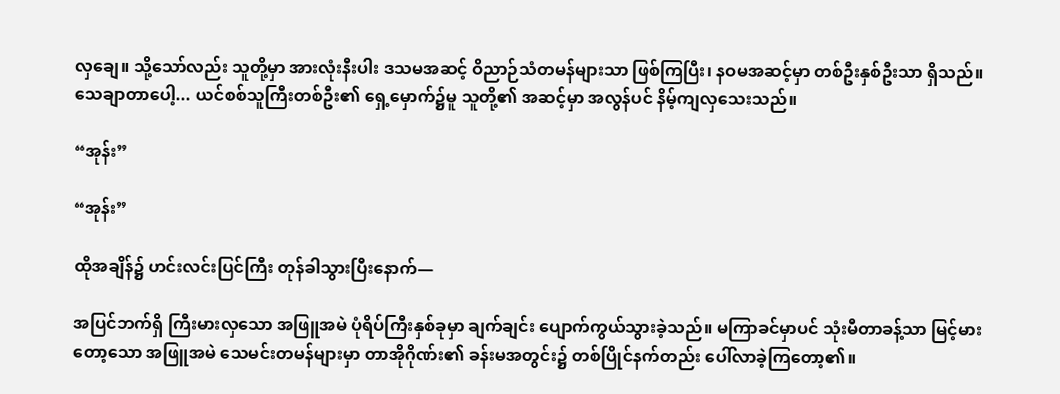လှချေ။ သို့သော်လည်း သူတို့မှာ အားလုံးနီးပါး ဒသမအဆင့် ဝိညာဉ်သံတမန်များသာ ဖြစ်ကြပြီး၊ နဝမအဆင့်မှာ တစ်ဦးနှစ်ဦးသာ ရှိသည်။ သေချာတာပေါ့... ယင်စစ်သူကြီးတစ်ဦး၏ ရှေ့မှောက်၌မူ သူတို့၏ အဆင့်မှာ အလွန်ပင် နိမ့်ကျလှသေးသည်။

“အုန်း”

“အုန်း”

ထိုအချိန်၌ ဟင်းလင်းပြင်ကြီး တုန်ခါသွားပြီးနောက်—

အပြင်ဘက်ရှိ ကြီးမားလှသော အဖြူအမဲ ပုံရိပ်ကြီးနှစ်ခုမှာ ချက်ချင်း ပျောက်ကွယ်သွားခဲ့သည်။ မကြာခင်မှာပင် သုံးမီတာခန့်သာ မြင့်မားတော့သော အဖြူအမဲ သေမင်းတမန်များမှာ တာအိုဂိုဏ်း၏ ခန်းမအတွင်း၌ တစ်ပြိုင်နက်တည်း ပေါ်လာခဲ့ကြတော့၏။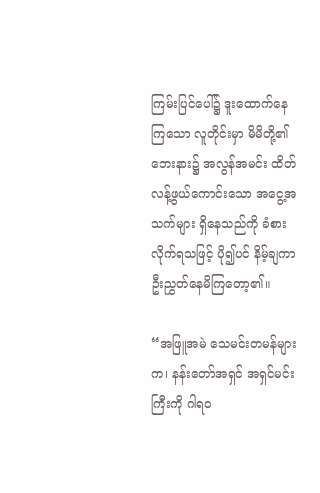ကြမ်းပြင်ပေါ်၌ ဒူးထောက်နေကြသော လူတိုင်းမှာ မိမိတို့၏ ဘေးနား၌ အလွန်အမင်း ထိတ်လန့်ဖွယ်ကောင်းသော အငွေ့အသက်များ ရှိနေသည်ကို ခံစားလိုက်ရသဖြင့် ပို၍ပင် နိမ့်ချကာ ဦးညွှတ်နေမိကြတော့၏။

“အဖြူအမဲ သေမင်းတမန်များက၊ နန်းတော်အရှင် အရှင်မင်းကြီးကို ဂါရဝ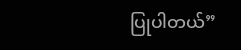ပြုပါတယ်”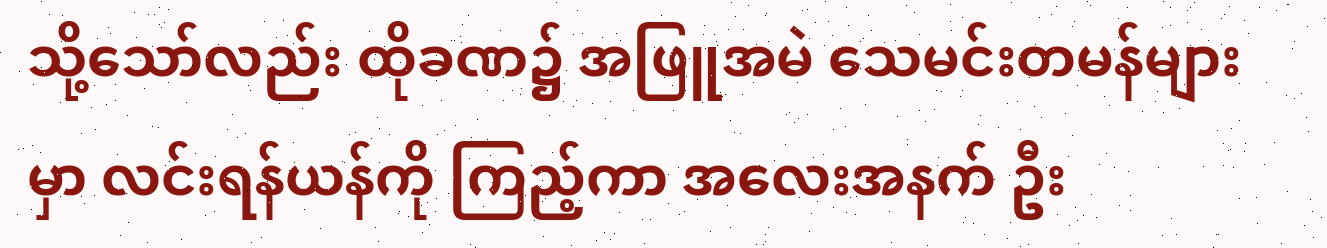သို့သော်လည်း ထိုခဏ၌ အဖြူအမဲ သေမင်းတမန်များမှာ လင်းရန်ယန်ကို ကြည့်ကာ အလေးအနက် ဦး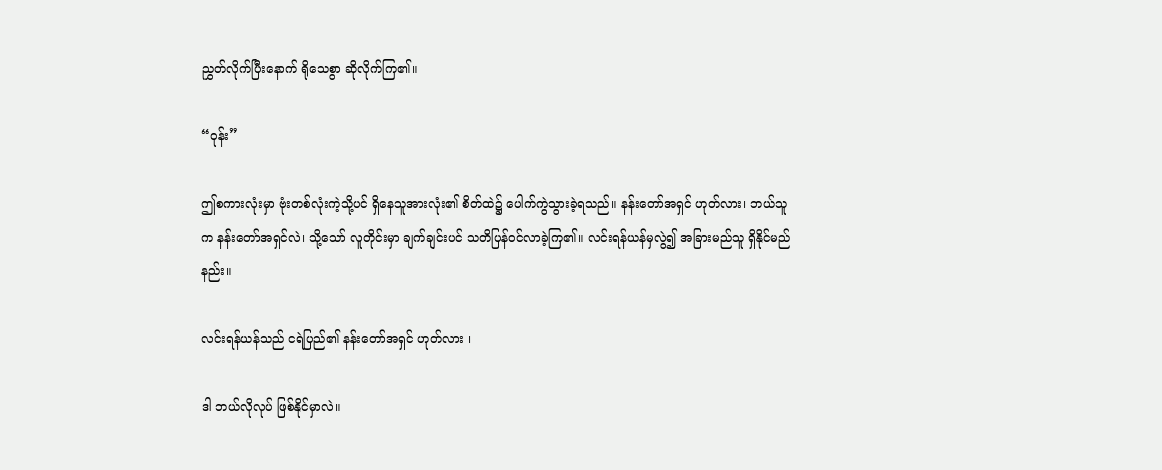ညွှတ်လိုက်ပြီးနောက် ရိုသေစွာ ဆိုလိုက်ကြ၏။

“ဝုန်း”

ဤစကားလုံးမှာ ဗုံးတစ်လုံးကဲ့သို့ပင် ရှိနေသူအားလုံး၏ စိတ်ထဲ၌ ပေါက်ကွဲသွားခဲ့ရသည်။ နန်းတော်အရှင် ဟုတ်လား၊ ဘယ်သူက နန်းတော်အရှင်လဲ၊ သို့သော် လူတိုင်းမှာ ချက်ချင်းပင် သတိပြန်ဝင်လာခဲ့ကြ၏။ လင်းရန်ယန်မှလွဲ၍ အခြားမည်သူ ရှိနိုင်မည်နည်း။

လင်းရန်ယန်သည် ငရဲပြည်၏ နန်းတော်အရှင် ဟုတ်လား ၊

ဒါ ဘယ်လိုလုပ် ဖြစ်နိုင်မှာလဲ။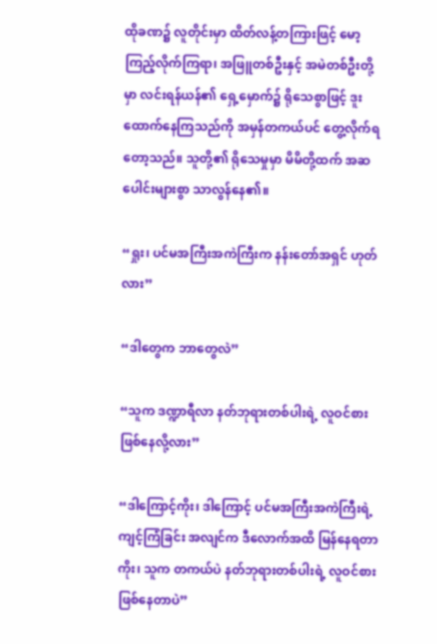ထိုခဏ၌ လူတိုင်းမှာ ထိတ်လန့်တကြားဖြင့် မော့ကြည့်လိုက်ကြရာ၊ အဖြူတစ်ဦးနှင့် အမဲတစ်ဦးတို့မှာ လင်းရန်ယန်၏ ရှေ့မှောက်၌ ရိုသေစွာဖြင့် ဒူးထောက်နေကြသည်ကို အမှန်တကယ်ပင် တွေ့လိုက်ရတော့သည်။ သူတို့၏ ရိုသေမှုမှာ မိမိတို့ထက် အဆပေါင်းများစွာ သာလွန်နေ၏။

“ရှုး၊ ပင်မအကြီးအကဲကြီးက နန်းတော်အရှင် ဟုတ်လား”

“ဒါတွေက ဘာတွေလဲ”

“သူက ဒဏ္ဍာရီလာ နတ်ဘုရားတစ်ပါးရဲ့ လူဝင်စား ဖြစ်နေလို့လား”

“ဒါကြောင့်ကိုး၊ ဒါကြောင့် ပင်မအကြီးအကဲကြီးရဲ့ ကျင့်ကြံခြင်း အလျင်က ဒီလောက်အထိ မြန်နေရတာကိုး၊ သူက တကယ်ပဲ နတ်ဘုရားတစ်ပါးရဲ့ လူဝင်စား ဖြစ်နေတာပဲ”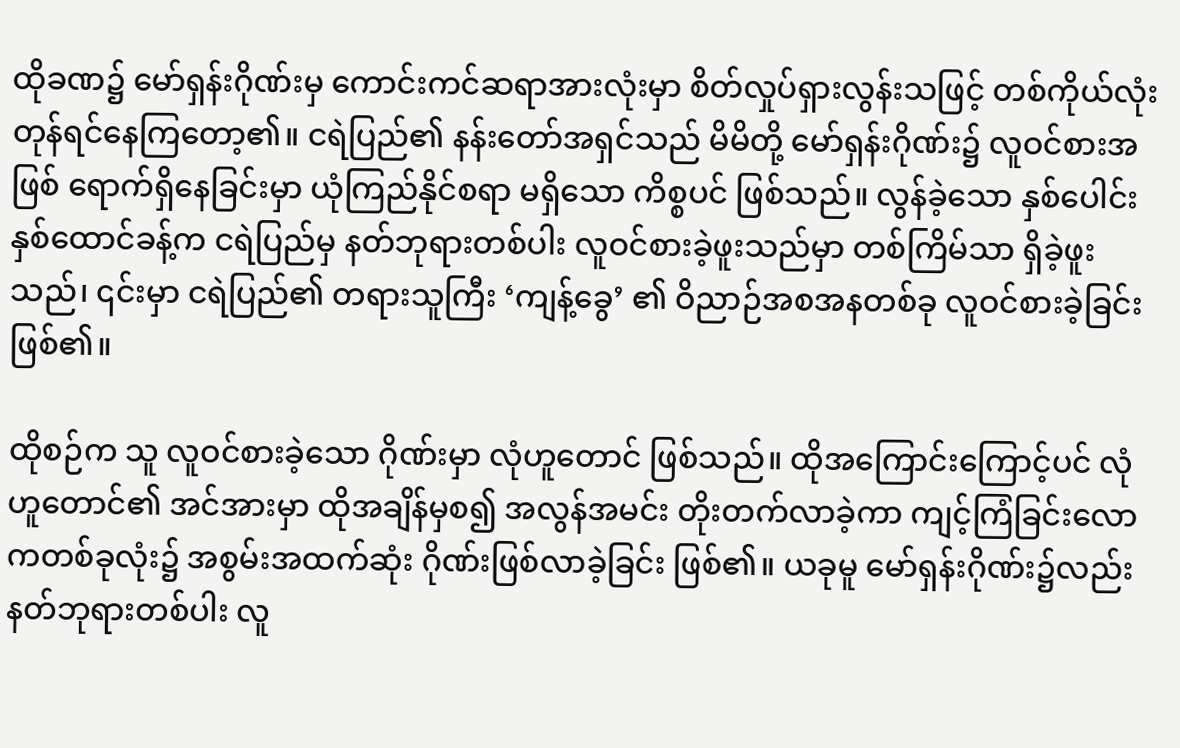ထိုခဏ၌ မော်ရှန်းဂိုဏ်းမှ ကောင်းကင်ဆရာအားလုံးမှာ စိတ်လှုပ်ရှားလွန်းသဖြင့် တစ်ကိုယ်လုံး တုန်ရင်နေကြတော့၏။ ငရဲပြည်၏ နန်းတော်အရှင်သည် မိမိတို့ မော်ရှန်းဂိုဏ်း၌ လူဝင်စားအဖြစ် ရောက်ရှိနေခြင်းမှာ ယုံကြည်နိုင်စရာ မရှိသော ကိစ္စပင် ဖြစ်သည်။ လွန်ခဲ့သော နှစ်ပေါင်းနှစ်ထောင်ခန့်က ငရဲပြည်မှ နတ်ဘုရားတစ်ပါး လူဝင်စားခဲ့ဖူးသည်မှာ တစ်ကြိမ်သာ ရှိခဲ့ဖူးသည်၊ ၎င်းမှာ ငရဲပြည်၏ တရားသူကြီး ‘ကျန့်ခွေ’ ၏ ဝိညာဉ်အစအနတစ်ခု လူဝင်စားခဲ့ခြင်း ဖြစ်၏။

ထိုစဉ်က သူ လူဝင်စားခဲ့သော ဂိုဏ်းမှာ လုံဟူတောင် ဖြစ်သည်။ ထိုအကြောင်းကြောင့်ပင် လုံဟူတောင်၏ အင်အားမှာ ထိုအချိန်မှစ၍ အလွန်အမင်း တိုးတက်လာခဲ့ကာ ကျင့်ကြံခြင်းလောကတစ်ခုလုံး၌ အစွမ်းအထက်ဆုံး ဂိုဏ်းဖြစ်လာခဲ့ခြင်း ဖြစ်၏။ ယခုမူ မော်ရှန်းဂိုဏ်း၌လည်း နတ်ဘုရားတစ်ပါး လူ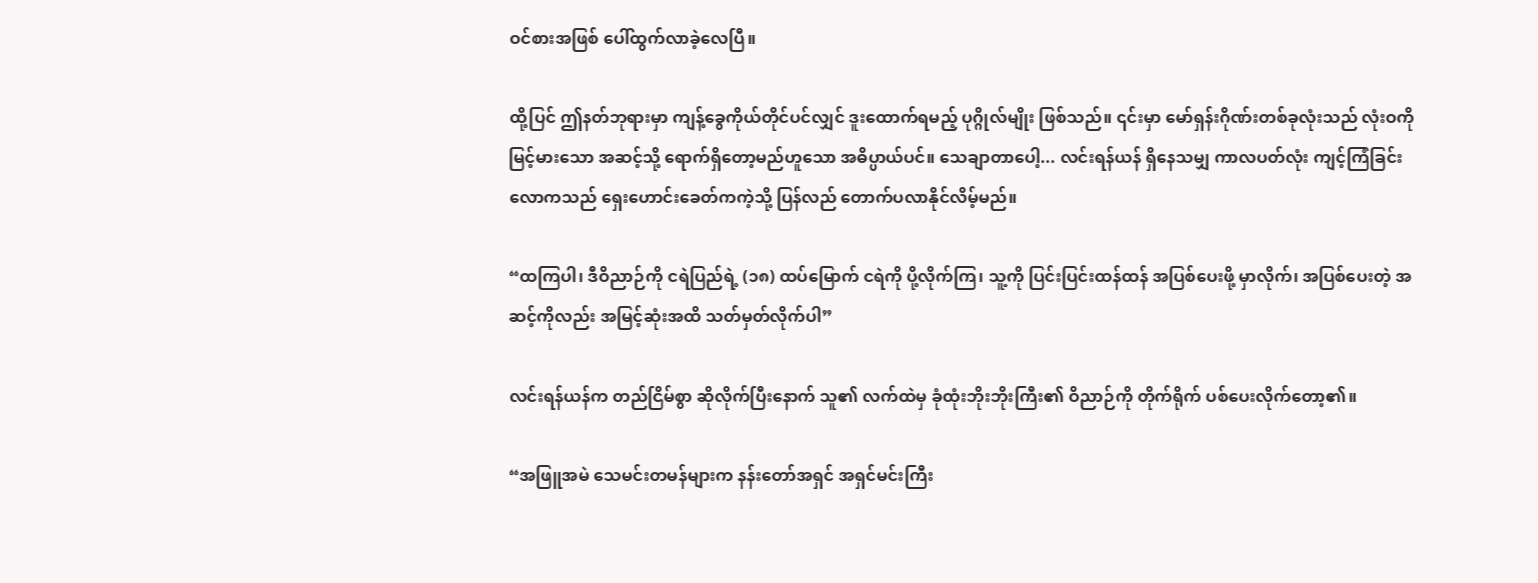ဝင်စားအဖြစ် ပေါ်ထွက်လာခဲ့လေပြီ။

ထို့ပြင် ဤနတ်ဘုရားမှာ ကျန့်ခွေကိုယ်တိုင်ပင်လျှင် ဒူးထောက်ရမည့် ပုဂ္ဂိုလ်မျိုး ဖြစ်သည်။ ၎င်းမှာ မော်ရှန်းဂိုဏ်းတစ်ခုလုံးသည် လုံးဝကို မြင့်မားသော အဆင့်သို့ ရောက်ရှိတော့မည်ဟူသော အဓိပ္ပာယ်ပင်။ သေချာတာပေါ့... လင်းရန်ယန် ရှိနေသမျှ ကာလပတ်လုံး ကျင့်ကြံခြင်းလောကသည် ရှေးဟောင်းခေတ်ကကဲ့သို့ ပြန်လည် တောက်ပလာနိုင်လိမ့်မည်။

“ထကြပါ၊ ဒီဝိညာဉ်ကို ငရဲပြည်ရဲ့ (၁၈) ထပ်မြောက် ငရဲကို ပို့လိုက်ကြ၊ သူ့ကို ပြင်းပြင်းထန်ထန် အပြစ်ပေးဖို့ မှာလိုက်၊ အပြစ်ပေးတဲ့ အဆင့်ကိုလည်း အမြင့်ဆုံးအထိ သတ်မှတ်လိုက်ပါ”

လင်းရန်ယန်က တည်ငြိမ်စွာ ဆိုလိုက်ပြီးနောက် သူ၏ လက်ထဲမှ ခုံထုံးဘိုးဘိုးကြီး၏ ဝိညာဉ်ကို တိုက်ရိုက် ပစ်ပေးလိုက်တော့၏။

“အဖြူအမဲ သေမင်းတမန်များက နန်းတော်အရှင် အရှင်မင်းကြီး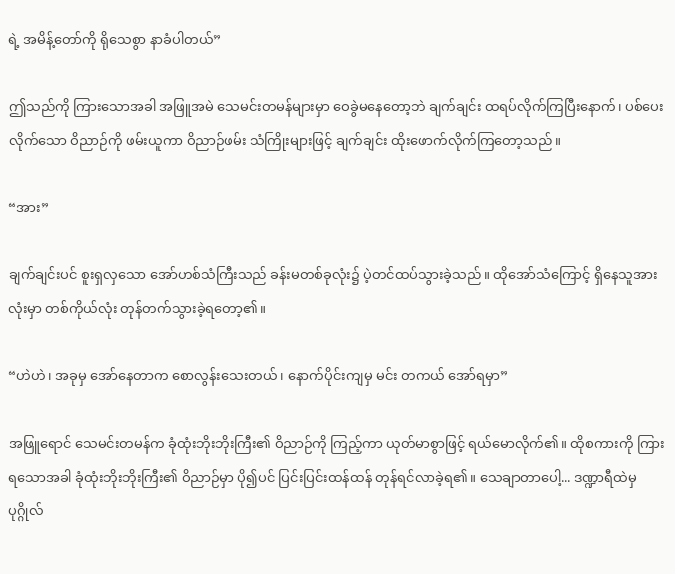ရဲ့ အမိန့်တော်ကို ရိုသေစွာ နာခံပါတယ်”

ဤသည်ကို ကြားသောအခါ အဖြူအမဲ သေမင်းတမန်များမှာ ဝေခွဲမနေတော့ဘဲ ချက်ချင်း ထရပ်လိုက်ကြပြီးနောက်၊ ပစ်ပေးလိုက်သော ဝိညာဉ်ကို ဖမ်းယူကာ ဝိညာဉ်ဖမ်း သံကြိုးများဖြင့် ချက်ချင်း ထိုးဖောက်လိုက်ကြတော့သည်။

“အား”

ချက်ချင်းပင် စူးရှလှသော အော်ဟစ်သံကြီးသည် ခန်းမတစ်ခုလုံး၌ ပဲ့တင်ထပ်သွားခဲ့သည်။ ထိုအော်သံကြောင့် ရှိနေသူအားလုံးမှာ တစ်ကိုယ်လုံး တုန်တက်သွားခဲ့ရတော့၏။

“ဟဲဟဲ၊ အခုမှ အော်နေတာက စောလွန်းသေးတယ်၊ နောက်ပိုင်းကျမှ မင်း တကယ် အော်ရမှာ”

အဖြူရောင် သေမင်းတမန်က ခုံထုံးဘိုးဘိုးကြီး၏ ဝိညာဉ်ကို ကြည့်ကာ ယုတ်မာစွာဖြင့် ရယ်မောလိုက်၏။ ထိုစကားကို ကြားရသောအခါ ခုံထုံးဘိုးဘိုးကြီး၏ ဝိညာဉ်မှာ ပို၍ပင် ပြင်းပြင်းထန်ထန် တုန်ရင်လာခဲ့ရ၏။ သေချာတာပေါ့... ဒဏ္ဍာရီထဲမှ ပုဂ္ဂိုလ်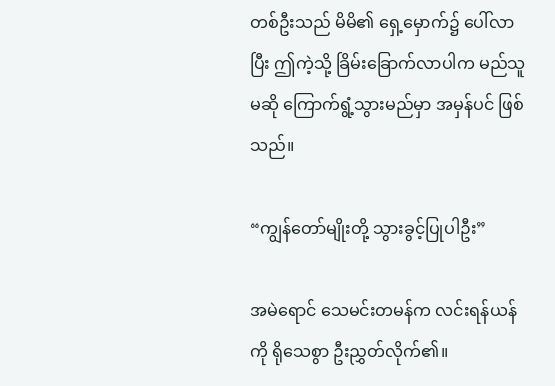တစ်ဦးသည် မိမိ၏ ရှေ့မှောက်၌ ပေါ်လာပြီး ဤကဲ့သို့ ခြိမ်းခြောက်လာပါက မည်သူမဆို ကြောက်ရွံ့သွားမည်မှာ အမှန်ပင် ဖြစ်သည်။

“ကျွန်တော်မျိုးတို့ သွားခွင့်ပြုပါဦး”

အမဲရောင် သေမင်းတမန်က လင်းရန်ယန်ကို ရိုသေစွာ ဦးညွှတ်လိုက်၏။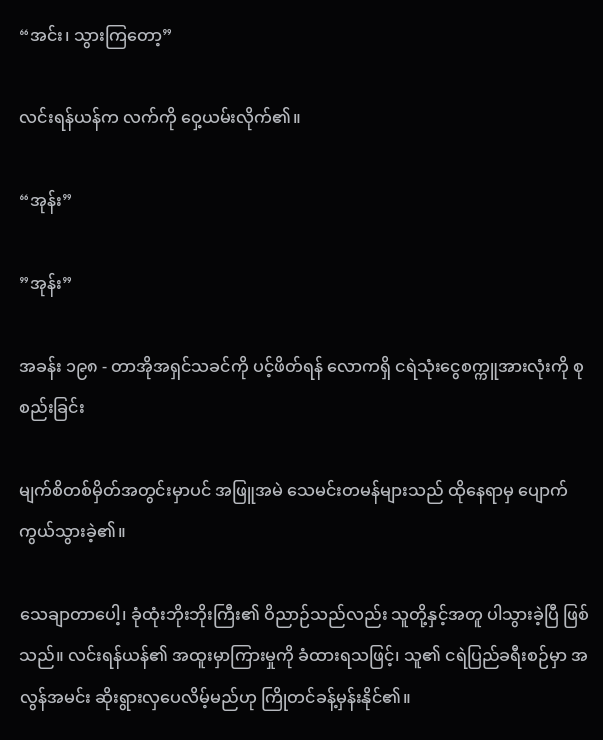“အင်း၊ သွားကြတော့”

လင်းရန်ယန်က လက်ကို ဝှေ့ယမ်းလိုက်၏။

“အုန်း”

”အုန်း”

အခန်း ၁၉၈ - တာအိုအရှင်သခင်ကို ပင့်ဖိတ်ရန် လောကရှိ ငရဲသုံးငွေစက္ကူအားလုံးကို စုစည်းခြင်း

မျက်စိတစ်မှိတ်အတွင်းမှာပင် အဖြူအမဲ သေမင်းတမန်များသည် ထိုနေရာမှ ပျောက်ကွယ်သွားခဲ့၏။

သေချာတာပေါ့၊ ခုံထုံးဘိုးဘိုးကြီး၏ ဝိညာဉ်သည်လည်း သူတို့နှင့်အတူ ပါသွားခဲ့ပြီ ဖြစ်သည်။ လင်းရန်ယန်၏ အထူးမှာကြားမှုကို ခံထားရသဖြင့်၊ သူ၏ ငရဲပြည်ခရီးစဉ်မှာ အလွန်အမင်း ဆိုးရွားလှပေလိမ့်မည်ဟု ကြိုတင်ခန့်မှန်းနိုင်၏။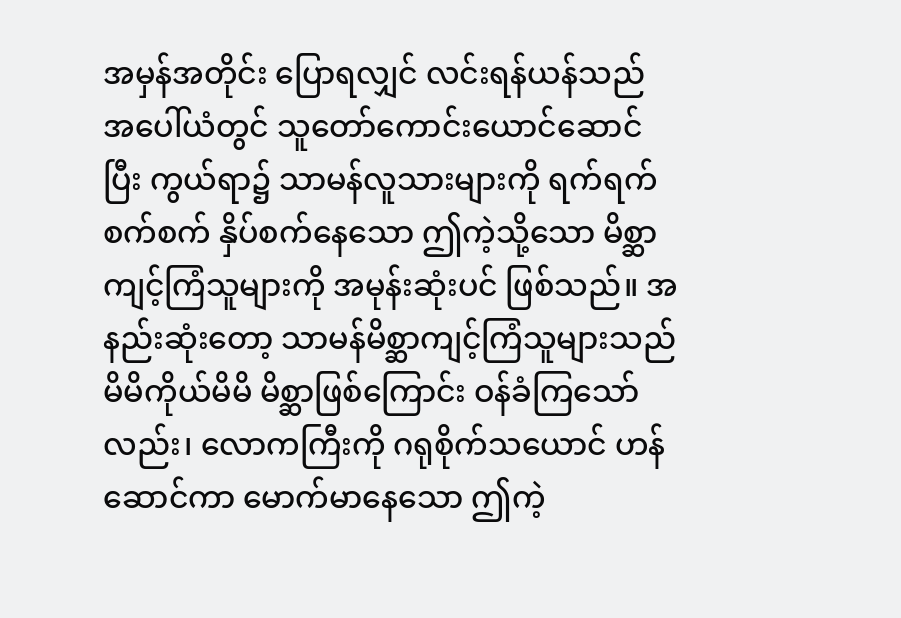အမှန်အတိုင်း ပြောရလျှင် လင်းရန်ယန်သည် အပေါ်ယံတွင် သူတော်ကောင်းယောင်ဆောင်ပြီး ကွယ်ရာ၌ သာမန်လူသားများကို ရက်ရက်စက်စက် နှိပ်စက်နေသော ဤကဲ့သို့သော မိစ္ဆာကျင့်ကြံသူများကို အမုန်းဆုံးပင် ဖြစ်သည်။ အနည်းဆုံးတော့ သာမန်မိစ္ဆာကျင့်ကြံသူများသည် မိမိကိုယ်မိမိ မိစ္ဆာဖြစ်ကြောင်း ဝန်ခံကြသော်လည်း၊ လောကကြီးကို ဂရုစိုက်သယောင် ဟန်ဆောင်ကာ မောက်မာနေသော ဤကဲ့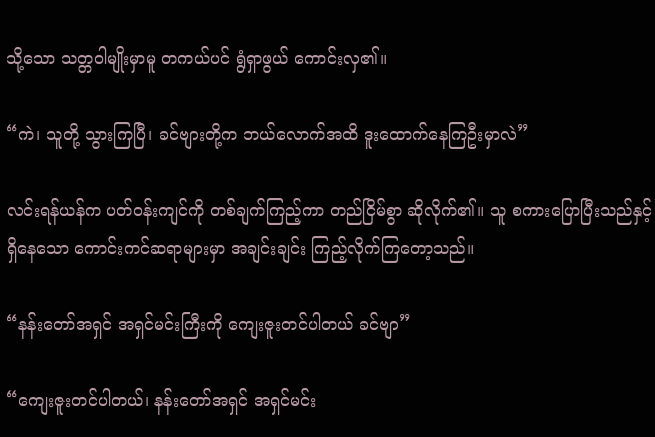သို့သော သတ္တဝါမျိုးမှာမူ တကယ်ပင် ရွံရှာဖွယ် ကောင်းလှ၏။

“ကဲ၊ သူတို့ သွားကြပြီ၊ ခင်ဗျားတို့က ဘယ်လောက်အထိ ဒူးထောက်နေကြဦးမှာလဲ”

လင်းရန်ယန်က ပတ်ဝန်းကျင်ကို တစ်ချက်ကြည့်ကာ တည်ငြိမ်စွာ ဆိုလိုက်၏။ သူ စကားပြောပြီးသည်နှင့် ရှိနေသော ကောင်းကင်ဆရာများမှာ အချင်းချင်း ကြည့်လိုက်ကြတော့သည်။

“နန်းတော်အရှင် အရှင်မင်းကြီးကို ကျေးဇူးတင်ပါတယ် ခင်ဗျာ”

“ကျေးဇူးတင်ပါတယ်၊ နန်းတော်အရှင် အရှင်မင်း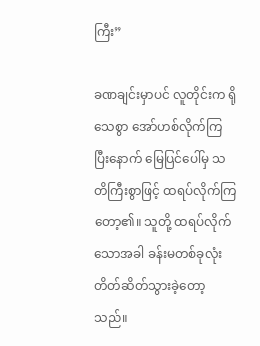ကြီး”

ခဏချင်းမှာပင် လူတိုင်းက ရိုသေစွာ အော်ဟစ်လိုက်ကြပြီးနောက် မြေပြင်ပေါ်မှ သတိကြီးစွာဖြင့် ထရပ်လိုက်ကြတော့၏။ သူတို့ ထရပ်လိုက်သောအခါ ခန်းမတစ်ခုလုံး တိတ်ဆိတ်သွားခဲ့တော့သည်။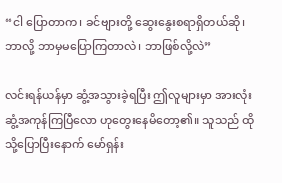“ငါ ပြောတာက၊ ခင်ဗျားတို့ ဆွေးနွေးစရာရှိတယ်ဆို၊ ဘာလို့ ဘာမှမပြောကြတာလဲ၊ ဘာဖြစ်လို့လဲ”

လင်းရန်ယန်မှာ ဆွံ့အသွားခဲ့ရပြီး ဤလူများမှာ အားလုံး ဆွံ့အကုန်ကြပြီလော ဟုတွေးနေမိတော့၏။ သူသည် ထိုသို့ပြောပြီးနောက် မော်ရှန်း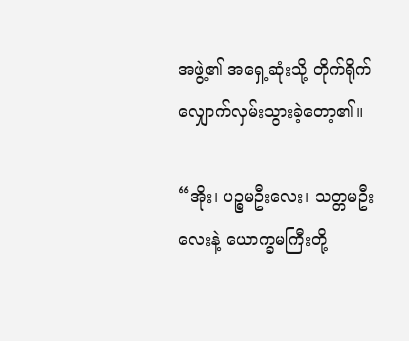အဖွဲ့၏ အရှေ့ဆုံးသို့ တိုက်ရိုက် လျှောက်လှမ်းသွားခဲ့တော့၏။

“အိုး၊ ပဉ္စမဦးလေး၊ သတ္တမဦးလေးနဲ့ ယောက္ခမကြီးတို့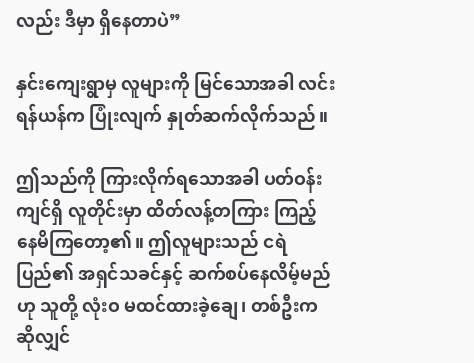လည်း ဒီမှာ ရှိနေတာပဲ”

နှင်းကျေးရွာမှ လူများကို မြင်သောအခါ လင်းရန်ယန်က ပြုံးလျက် နှုတ်ဆက်လိုက်သည်။

ဤသည်ကို ကြားလိုက်ရသောအခါ ပတ်ဝန်းကျင်ရှိ လူတိုင်းမှာ ထိတ်လန့်တကြား ကြည့်နေမိကြတော့၏။ ဤလူများသည် ငရဲပြည်၏ အရှင်သခင်နှင့် ဆက်စပ်နေလိမ့်မည်ဟု သူတို့ လုံးဝ မထင်ထားခဲ့ချေ၊ တစ်ဦးကဆိုလျှင်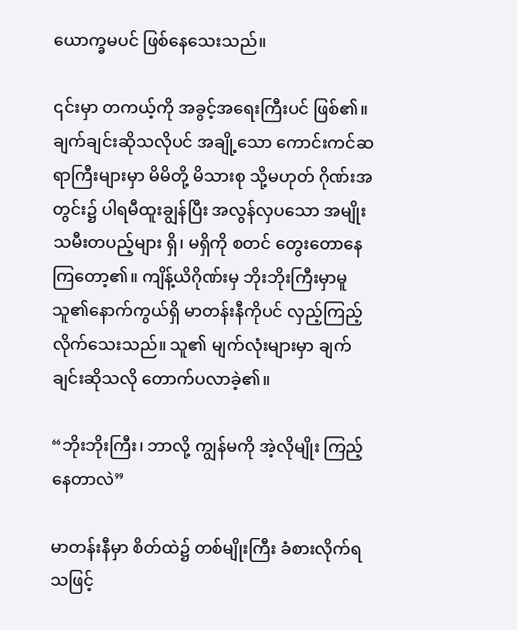ယောက္ခမပင် ဖြစ်နေသေးသည်။

၎င်းမှာ တကယ့်ကို အခွင့်အရေးကြီးပင် ဖြစ်၏။ ချက်ချင်းဆိုသလိုပင် အချို့သော ကောင်းကင်ဆရာကြီးများမှာ မိမိတို့ မိသားစု သို့မဟုတ် ဂိုဏ်းအတွင်း၌ ပါရမီထူးချွန်ပြီး အလွန်လှပသော အမျိုးသမီးတပည့်များ ရှိ၊ မရှိကို စတင် တွေးတောနေကြတော့၏။ ကျိန့်ယိဂိုဏ်းမှ ဘိုးဘိုးကြီးမှာမူ သူ၏နောက်ကွယ်ရှိ မာတန်းနီကိုပင် လှည့်ကြည့်လိုက်သေးသည်။ သူ၏ မျက်လုံးများမှာ ချက်ချင်းဆိုသလို တောက်ပလာခဲ့၏။

“ဘိုးဘိုးကြီး၊ ဘာလို့ ကျွန်မကို အဲ့လိုမျိုး ကြည့်နေတာလဲ”

မာတန်းနီမှာ စိတ်ထဲ၌ တစ်မျိုးကြီး ခံစားလိုက်ရသဖြင့်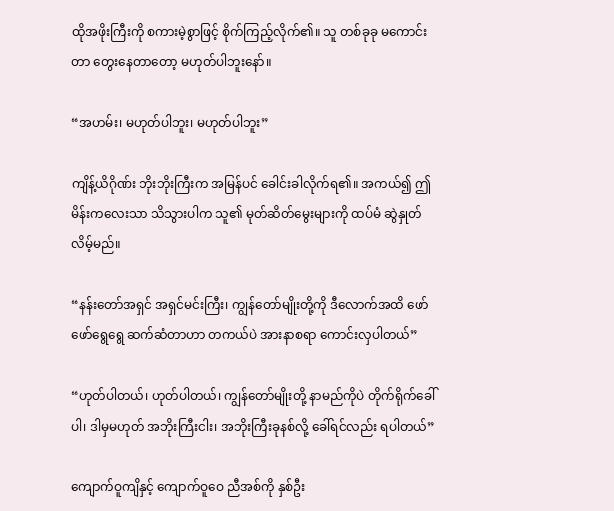ထိုအဖိုးကြီးကို စကားမဲ့စွာဖြင့် စိုက်ကြည့်လိုက်၏။ သူ တစ်ခုခု မကောင်းတာ တွေးနေတာတော့ မဟုတ်ပါဘူးနော်။

“အဟမ်း၊ မဟုတ်ပါဘူး၊ မဟုတ်ပါဘူး”

ကျိန့်ယိဂိုဏ်း ဘိုးဘိုးကြီးက အမြန်ပင် ခေါင်းခါလိုက်ရ၏။ အကယ်၍ ဤမိန်းကလေးသာ သိသွားပါက သူ၏ မုတ်ဆိတ်မွေးများကို ထပ်မံ ဆွဲနှုတ်လိမ့်မည်။

“နန်းတော်အရှင် အရှင်မင်းကြီး၊ ကျွန်တော်မျိုးတို့ကို ဒီလောက်အထိ ဖော်ဖော်ရွေရွေ ဆက်ဆံတာဟာ တကယ်ပဲ အားနာစရာ ကောင်းလှပါတယ်”

“ဟုတ်ပါတယ်၊ ဟုတ်ပါတယ်၊ ကျွန်တော်မျိုးတို့ နာမည်ကိုပဲ တိုက်ရိုက်ခေါ်ပါ၊ ဒါမှမဟုတ် အဘိုးကြီးငါး၊ အဘိုးကြီးခုနစ်လို့ ခေါ်ရင်လည်း ရပါတယ်”

ကျောက်ဝူကျိနှင့် ကျောက်ဝူဝေ ညီအစ်ကို နှစ်ဦး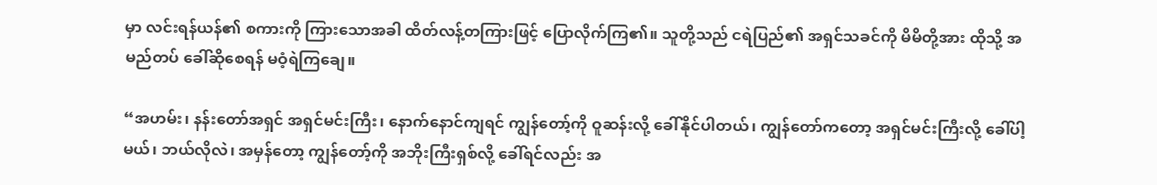မှာ လင်းရန်ယန်၏ စကားကို ကြားသောအခါ ထိတ်လန့်တကြားဖြင့် ပြောလိုက်ကြ၏။ သူတို့သည် ငရဲပြည်၏ အရှင်သခင်ကို မိမိတို့အား ထိုသို့ အမည်တပ် ခေါ်ဆိုစေရန် မဝံ့ရဲကြချေ။

“အဟမ်း၊ နန်းတော်အရှင် အရှင်မင်းကြီး၊ နောက်နောင်ကျရင် ကျွန်တော့်ကို ဝူဆန်းလို့ ခေါ်နိုင်ပါတယ်၊ ကျွန်တော်ကတော့ အရှင်မင်းကြီးလို့ ခေါ်ပါ့မယ်၊ ဘယ်လိုလဲ၊ အမှန်တော့ ကျွန်တော့်ကို အဘိုးကြီးရှစ်လို့ ခေါ်ရင်လည်း အ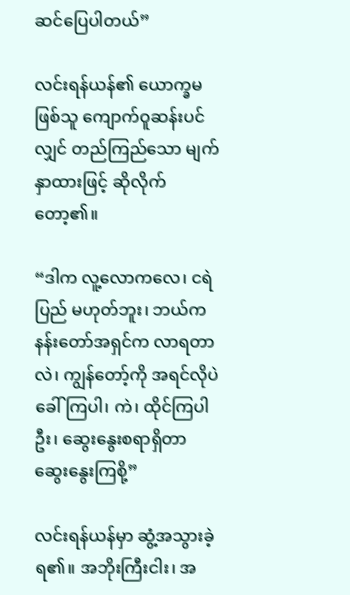ဆင်ပြေပါတယ်”

လင်းရန်ယန်၏ ယောက္ခမဖြစ်သူ ကျောက်ဝူဆန်းပင်လျှင် တည်ကြည်သော မျက်နှာထားဖြင့် ဆိုလိုက်တော့၏။

“ဒါက လူ့လောကလေ၊ ငရဲပြည် မဟုတ်ဘူး၊ ဘယ်က နန်းတော်အရှင်က လာရတာလဲ၊ ကျွန်တော့်ကို အရင်လိုပဲ ခေါ်ကြပါ၊ ကဲ၊ ထိုင်ကြပါဦး၊ ဆွေးနွေးစရာရှိတာ ဆွေးနွေးကြစို့”

လင်းရန်ယန်မှာ ဆွံ့အသွားခဲ့ရ၏။ အဘိုးကြီးငါး၊ အ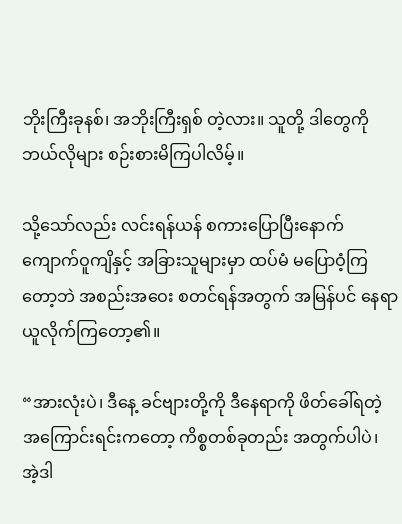ဘိုးကြီးခုနစ်၊ အဘိုးကြီးရှစ် တဲ့လား။ သူတို့ ဒါတွေကို ဘယ်လိုများ စဉ်းစားမိကြပါလိမ့်။

သို့သော်လည်း လင်းရန်ယန် စကားပြောပြီးနောက် ကျောက်ဝူကျိနှင့် အခြားသူများမှာ ထပ်မံ မပြောဝံ့ကြတော့ဘဲ အစည်းအဝေး စတင်ရန်အတွက် အမြန်ပင် နေရာယူလိုက်ကြတော့၏။

“အားလုံးပဲ၊ ဒီနေ့ ခင်ဗျားတို့ကို ဒီနေရာကို ဖိတ်ခေါ်ရတဲ့ အကြောင်းရင်းကတော့ ကိစ္စတစ်ခုတည်း အတွက်ပါပဲ၊ အဲ့ဒါ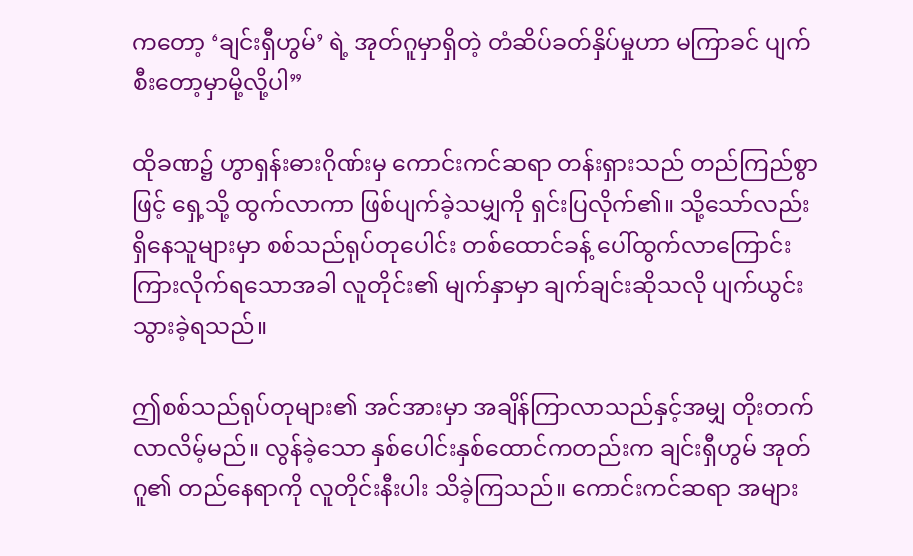ကတော့ ‘ချင်းရှီဟွမ်’ ရဲ့ အုတ်ဂူမှာရှိတဲ့ တံဆိပ်ခတ်နှိပ်မှုဟာ မကြာခင် ပျက်စီးတော့မှာမို့လို့ပါ”

ထိုခဏ၌ ဟွာရှန်းဓားဂိုဏ်းမှ ကောင်းကင်ဆရာ တန်းရှားသည် တည်ကြည်စွာဖြင့် ရှေ့သို့ ထွက်လာကာ ဖြစ်ပျက်ခဲ့သမျှကို ရှင်းပြလိုက်၏။ သို့သော်လည်း ရှိနေသူများမှာ စစ်သည်ရုပ်တုပေါင်း တစ်ထောင်ခန့် ပေါ်ထွက်လာကြောင်း ကြားလိုက်ရသောအခါ လူတိုင်း၏ မျက်နှာမှာ ချက်ချင်းဆိုသလို ပျက်ယွင်းသွားခဲ့ရသည်။

ဤစစ်သည်ရုပ်တုများ၏ အင်အားမှာ အချိန်ကြာလာသည်နှင့်အမျှ တိုးတက်လာလိမ့်မည်။ လွန်ခဲ့သော နှစ်ပေါင်းနှစ်ထောင်ကတည်းက ချင်းရှီဟွမ် အုတ်ဂူ၏ တည်နေရာကို လူတိုင်းနီးပါး သိခဲ့ကြသည်။ ကောင်းကင်ဆရာ အများ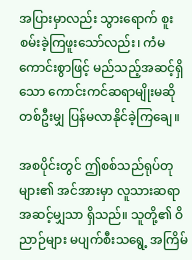အပြားမှာလည်း သွားရောက် စူးစမ်းခဲ့ကြဖူးသော်လည်း၊ ကံမကောင်းစွာဖြင့် မည်သည့်အဆင့်ရှိသော ကောင်းကင်ဆရာမျိုးမဆို တစ်ဦးမျှ ပြန်မလာနိုင်ခဲ့ကြချေ။

အစပိုင်းတွင် ဤစစ်သည်ရုပ်တုများ၏ အင်အားမှာ လူသားဆရာအဆင့်မျှသာ ရှိသည်။ သူတို့၏ ဝိညာဉ်များ မပျက်စီးသရွေ့ အကြိမ်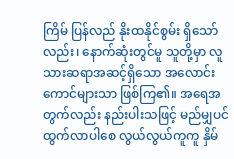ကြိမ် ပြန်လည် နိုးထနိုင်စွမ်း ရှိသော်လည်း၊ နောက်ဆုံးတွင်မူ သူတို့မှာ လူသားဆရာအဆင့်ရှိသော အလောင်းကောင်များသာ ဖြစ်ကြ၏။ အရေအတွက်လည်း နည်းပါးသဖြင့် မည်မျှပင် ထွက်လာပါစေ လွယ်လွယ်ကူကူ နှိမ်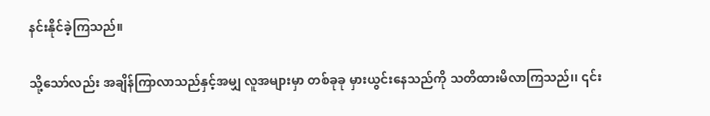နင်းနိုင်ခဲ့ကြသည်။

သို့သော်လည်း အချိန်ကြာလာသည်နှင့်အမျှ လူအများမှာ တစ်ခုခု မှားယွင်းနေသည်ကို သတိထားမိလာကြသည်၊၊ ၎င်း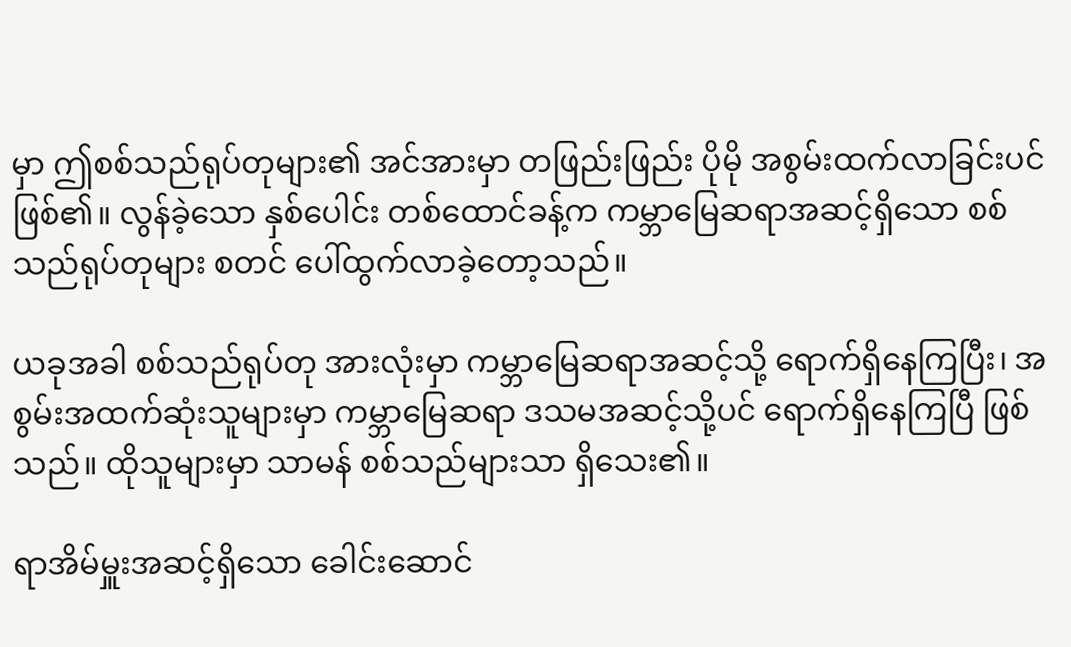မှာ ဤစစ်သည်ရုပ်တုများ၏ အင်အားမှာ တဖြည်းဖြည်း ပိုမို အစွမ်းထက်လာခြင်းပင် ဖြစ်၏။ လွန်ခဲ့သော နှစ်ပေါင်း တစ်ထောင်ခန့်က ကမ္ဘာမြေဆရာအဆင့်ရှိသော စစ်သည်ရုပ်တုများ စတင် ပေါ်ထွက်လာခဲ့တော့သည်။

ယခုအခါ စစ်သည်ရုပ်တု အားလုံးမှာ ကမ္ဘာမြေဆရာအဆင့်သို့ ရောက်ရှိနေကြပြီး၊ အစွမ်းအထက်ဆုံးသူများမှာ ကမ္ဘာမြေဆရာ ဒသမအဆင့်သို့ပင် ရောက်ရှိနေကြပြီ ဖြစ်သည်။ ထိုသူများမှာ သာမန် စစ်သည်များသာ ရှိသေး၏။

ရာအိမ်မှူးအဆင့်ရှိသော ခေါင်းဆောင်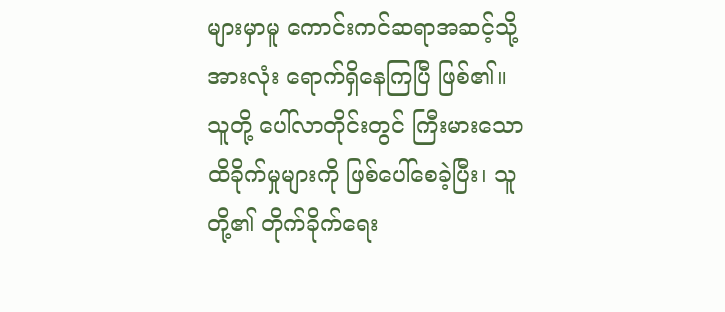များမှာမူ ကောင်းကင်ဆရာအဆင့်သို့ အားလုံး ရောက်ရှိနေကြပြီ ဖြစ်၏။ သူတို့ ပေါ်လာတိုင်းတွင် ကြီးမားသော ထိခိုက်မှုများကို ဖြစ်ပေါ်စေခဲ့ပြီး၊ သူတို့၏ တိုက်ခိုက်ရေး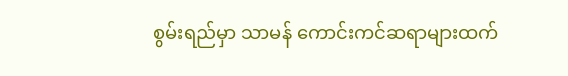စွမ်းရည်မှာ သာမန် ကောင်းကင်ဆရာများထက်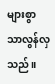များစွာ သာလွန်လှသည်။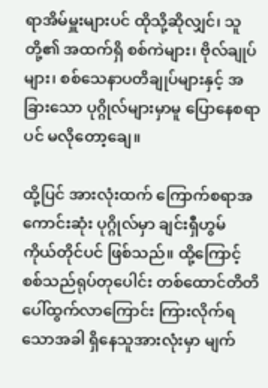ရာအိမ်မှူးများပင် ထိုသို့ဆိုလျှင်၊ သူတို့၏ အထက်ရှိ စစ်ကဲများ၊ ဗိုလ်ချုပ်များ၊ စစ်သေနာပတိချုပ်များနှင့် အခြားသော ပုဂ္ဂိုလ်များမှာမူ ပြောနေစရာပင် မလိုတော့ချေ။

ထို့ပြင် အားလုံးထက် ကြောက်စရာအကောင်းဆုံး ပုဂ္ဂိုလ်မှာ ချင်းရှီဟွမ် ကိုယ်တိုင်ပင် ဖြစ်သည်။ ထို့ကြောင့် စစ်သည်ရုပ်တုပေါင်း တစ်ထောင်တိတိ ပေါ်ထွက်လာကြောင်း ကြားလိုက်ရသောအခါ ရှိနေသူအားလုံးမှာ မျက်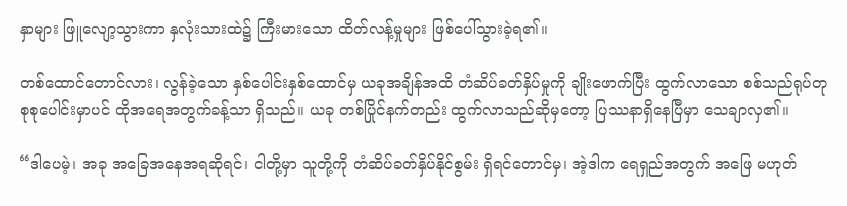နှာများ ဖြူလျော့သွားကာ နှလုံးသားထဲ၌ ကြီးမားသော ထိတ်လန့်မှုများ ဖြစ်ပေါ်သွားခဲ့ရ၏။

တစ်ထောင်တောင်လား၊ လွန်ခဲ့သော နှစ်ပေါင်းနှစ်ထောင်မှ ယခုအချိန်အထိ တံဆိပ်ခတ်နှိပ်မှုကို ချိုးဖောက်ပြီး ထွက်လာသော စစ်သည်ရုပ်တု စုစုပေါင်းမှာပင် ထိုအရေအတွက်ခန့်သာ ရှိသည်။ ယခု တစ်ပြိုင်နက်တည်း ထွက်လာသည်ဆိုမှတော့ ပြဿနာရှိနေပြီမှာ သေချာလှ၏။

“ဒါပေမဲ့၊ အခု အခြေအနေအရဆိုရင်၊ ငါတို့မှာ သူတို့ကို တံဆိပ်ခတ်နှိပ်နိုင်စွမ်း ရှိရင်တောင်မှ၊ အဲ့ဒါက ရေရှည်အတွက် အဖြေ မဟုတ်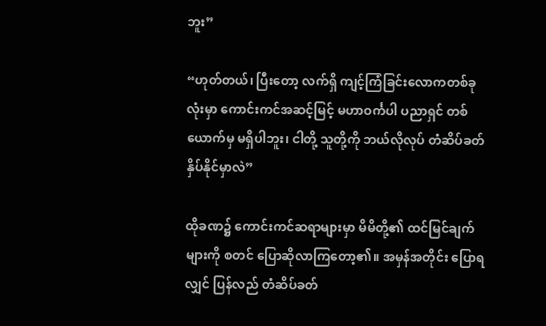ဘူး”

“ဟုတ်တယ်၊ ပြီးတော့ လက်ရှိ ကျင့်ကြံခြင်းလောကတစ်ခုလုံးမှာ ကောင်းကင်အဆင့်မြင့် မဟာဝင်္ကပါ ပညာရှင် တစ်ယောက်မှ မရှိပါဘူး၊ ငါတို့ သူတို့ကို ဘယ်လိုလုပ် တံဆိပ်ခတ်နှိပ်နိုင်မှာလဲ”

ထိုခဏ၌ ကောင်းကင်ဆရာများမှာ မိမိတို့၏ ထင်မြင်ချက်များကို စတင် ပြောဆိုလာကြတော့၏။ အမှန်အတိုင်း ပြောရလျှင် ပြန်လည် တံဆိပ်ခတ်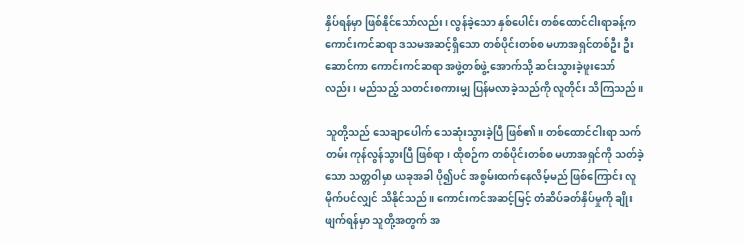နှိပ်ရန်မှာ ဖြစ်နိုင်သော်လည်း၊ လွန်ခဲ့သော နှစ်ပေါင်း တစ်ထောင်ငါးရာခန့်က ကောင်းကင်ဆရာ ဒသမအဆင့်ရှိသော တစ်ပိုင်းတစ်စ မဟာအရှင်တစ်ဦး ဦးဆောင်ကာ ကောင်းကင်ဆရာ အဖွဲ့တစ်ဖွဲ့ အောက်သို့ ဆင်းသွားခဲ့ဖူးသော်လည်း၊ မည်သည့် သတင်းစကားမျှ ပြန်မလာခဲ့သည်ကို လူတိုင်း သိကြသည်။

သူတို့သည် သေချာပေါက် သေဆုံးသွားခဲ့ပြီ ဖြစ်၏။ တစ်ထောင်ငါးရာ သက်တမ်း ကုန်လွန်သွားပြီ ဖြစ်ရာ၊ ထိုစဉ်က တစ်ပိုင်းတစ်စ မဟာအရှင်ကို သတ်ခဲ့သော သတ္တဝါမှာ ယခုအခါ ပို၍ပင် အစွမ်းထက်နေလိမ့်မည် ဖြစ်ကြောင်း လူမိုက်ပင်လျှင် သိနိုင်သည်။ ကောင်းကင်အဆင့်မြင့် တံဆိပ်ခတ်နှိပ်မှုကို ချိုးဖျက်ရန်မှာ သူတို့အတွက် အ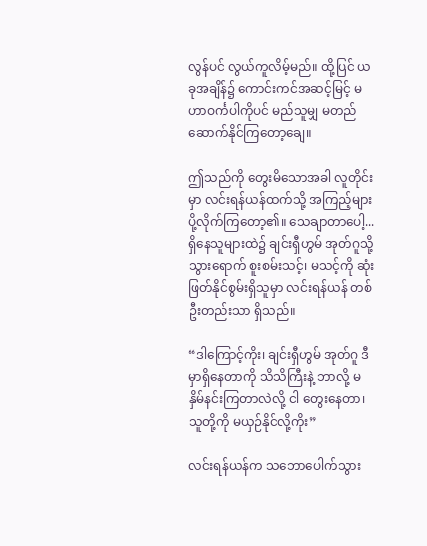လွန်ပင် လွယ်ကူလိမ့်မည်။ ထို့ပြင် ယခုအချိန်၌ ကောင်းကင်အဆင့်မြင့် မဟာဝင်္ကပါကိုပင် မည်သူမျှ မတည်ဆောက်နိုင်ကြတော့ချေ။

ဤသည်ကို တွေးမိသောအခါ လူတိုင်းမှာ လင်းရန်ယန်ထက်သို့ အကြည့်များ ပို့လိုက်ကြတော့၏။ သေချာတာပေါ့... ရှိနေသူများထဲ၌ ချင်းရှီဟွမ် အုတ်ဂူသို့ သွားရောက် စူးစမ်းသင့်၊ မသင့်ကို ဆုံးဖြတ်နိုင်စွမ်းရှိသူမှာ လင်းရန်ယန် တစ်ဦးတည်းသာ ရှိသည်။

“ဒါကြောင့်ကိုး၊ ချင်းရှီဟွမ် အုတ်ဂူ ဒီမှာရှိနေတာကို သိသိကြီးနဲ့ ဘာလို့ မနှိမ်နင်းကြတာလဲလို့ ငါ တွေးနေတာ၊ သူတို့ကို မယှဉ်နိုင်လို့ကိုး”

လင်းရန်ယန်က သဘောပေါက်သွား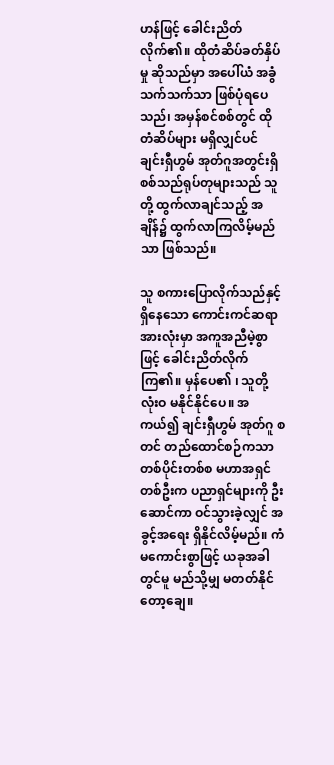ဟန်ဖြင့် ခေါင်းညိတ်လိုက်၏။ ထိုတံဆိပ်ခတ်နှိပ်မှု ဆိုသည်မှာ အပေါ်ယံ အခွံသက်သက်သာ ဖြစ်ပုံရပေသည်၊ အမှန်စင်စစ်တွင် ထိုတံဆိပ်များ မရှိလျှင်ပင် ချင်းရှီဟွမ် အုတ်ဂူအတွင်းရှိ စစ်သည်ရုပ်တုများသည် သူတို့ ထွက်လာချင်သည့် အချိန်၌ ထွက်လာကြလိမ့်မည်သာ ဖြစ်သည်။

သူ စကားပြောလိုက်သည်နှင့် ရှိနေသော ကောင်းကင်ဆရာအားလုံးမှာ အကူအညီမဲ့စွာဖြင့် ခေါင်းညိတ်လိုက်ကြ၏။ မှန်ပေ၏ ၊ သူတို့ လုံးဝ မနိုင်နိုင်ပေ။ အကယ်၍ ချင်းရှီဟွမ် အုတ်ဂူ စတင် တည်ထောင်စဉ်ကသာ တစ်ပိုင်းတစ်စ မဟာအရှင်တစ်ဦးက ပညာရှင်များကို ဦးဆောင်ကာ ဝင်သွားခဲ့လျှင် အခွင့်အရေး ရှိနိုင်လိမ့်မည်။ ကံမကောင်းစွာဖြင့် ယခုအခါတွင်မူ မည်သို့မျှ မတတ်နိုင်တော့ချေ။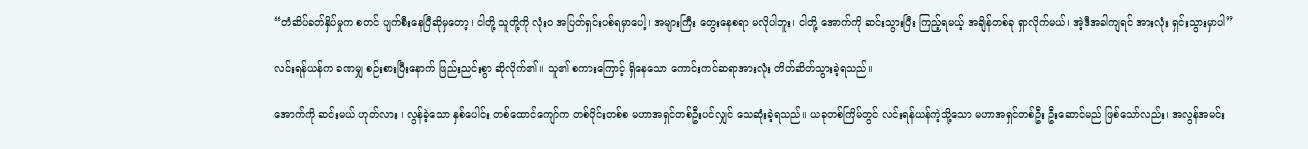“တံဆိပ်ခတ်နှိပ်မှုက စတင် ပျက်စီးနေပြီဆိုမှတော့၊ ငါတို့ သူတို့ကို လုံးဝ အပြတ်ရှင်းပစ်ရမှာပေါ့၊ အများကြီး တွေးနေစရာ မလိုပါဘူး၊ ငါတို့ အောက်ကို ဆင်းသွားပြီး ကြည့်ရမယ့် အချိန်တစ်ခု ရှာလိုက်မယ်၊ အဲ့ဒီအခါကျရင် အားလုံး ရှင်းသွားမှာပါ”

လင်းရန်ယန်က ခဏမျှ စဉ်းစားပြီးနောက် ဖြည်းညင်းစွာ ဆိုလိုက်၏။ သူ၏ စကားကြောင့် ရှိနေသော ကောင်းကင်ဆရာအားလုံး တိတ်ဆိတ်သွားခဲ့ရသည်။

အောက်ကို ဆင်းမယ် ဟုတ်လား ၊ လွန်ခဲ့သော နှစ်ပေါင်း တစ်ထောင်ကျော်က တစ်ပိုင်းတစ်စ မဟာအရှင်တစ်ဦးပင်လျှင် သေဆုံးခဲ့ရသည်။ ယခုတစ်ကြိမ်တွင် လင်းရန်ယန်ကဲ့သို့သော မဟာအရှင်တစ်ဦး ဦးဆောင်မည် ဖြစ်သော်လည်း၊ အလွန်အမင်း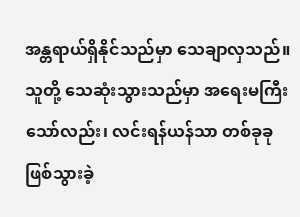အန္တရာယ်ရှိနိုင်သည်မှာ သေချာလှသည်။ သူတို့ သေဆုံးသွားသည်မှာ အရေးမကြီးသော်လည်း၊ လင်းရန်ယန်သာ တစ်ခုခု ဖြစ်သွားခဲ့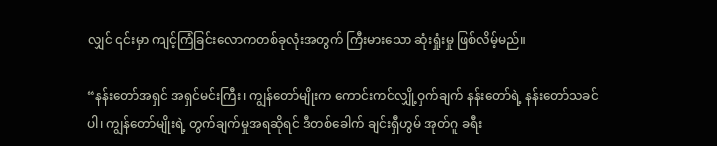လျှင် ၎င်းမှာ ကျင့်ကြံခြင်းလောကတစ်ခုလုံးအတွက် ကြီးမားသော ဆုံးရှုံးမှု ဖြစ်လိမ့်မည်။

“နန်းတော်အရှင် အရှင်မင်းကြီး၊ ကျွန်တော်မျိုးက ကောင်းကင်လျှို့ဝှက်ချက် နန်းတော်ရဲ့ နန်းတော်သခင်ပါ၊ ကျွန်တော်မျိုးရဲ့ တွက်ချက်မှုအရဆိုရင် ဒီတစ်ခေါက် ချင်းရှီဟွမ် အုတ်ဂူ ခရီး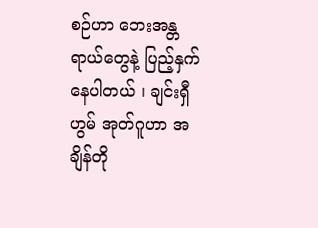စဉ်ဟာ ဘေးအန္တရာယ်တွေနဲ့ ပြည့်နှက်နေပါတယ် ၊ ချင်းရှီဟွမ် အုတ်ဂူဟာ အချိန်တို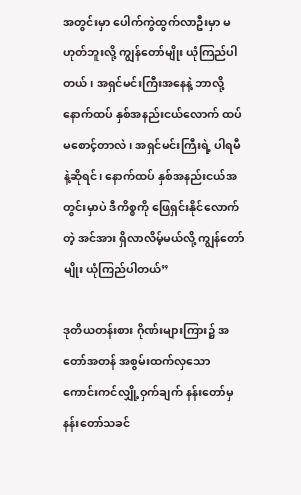အတွင်းမှာ ပေါက်ကွဲထွက်လာဦးမှာ မဟုတ်ဘူးလို့ ကျွန်တော်မျိုး ယုံကြည်ပါတယ်၊ အရှင်မင်းကြီးအနေနဲ့ ဘာလို့ နောက်ထပ် နှစ်အနည်းငယ်လောက် ထပ်မစောင့်တာလဲ၊ အရှင်မင်းကြီးရဲ့ ပါရမီနဲ့ဆိုရင်၊ နောက်ထပ် နှစ်အနည်းငယ်အတွင်းမှာပဲ ဒီကိစ္စကို ဖြေရှင်းနိုင်လောက်တဲ့ အင်အား ရှိလာလိမ့်မယ်လို့ ကျွန်တော်မျိုး ယုံကြည်ပါတယ်”

ဒုတိယတန်းစား ဂိုဏ်းများကြား၌ အတော်အတန် အစွမ်းထက်လှသော ကောင်းကင်လျှို့ဝှက်ချက် နန်းတော်မှ နန်းတော်သခင်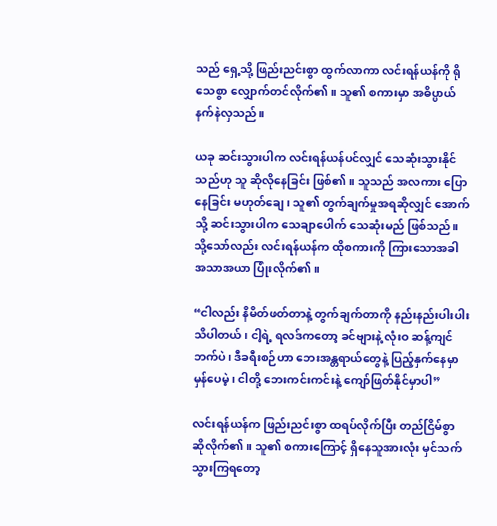သည် ရှေ့သို့ ဖြည်းညင်းစွာ ထွက်လာကာ လင်းရန်ယန်ကို ရိုသေစွာ လျှောက်တင်လိုက်၏။ သူ၏ စကားမှာ အဓိပ္ပာယ် နက်နဲလှသည်။

ယခု ဆင်းသွားပါက လင်းရန်ယန်ပင်လျှင် သေဆုံးသွားနိုင်သည်ဟု သူ ဆိုလိုနေခြင်း ဖြစ်၏။ သူသည် အလကား ပြောနေခြင်း မဟုတ်ချေ၊ သူ၏ တွက်ချက်မှုအရဆိုလျှင် အောက်သို့ ဆင်းသွားပါက သေချာပေါက် သေဆုံးမည် ဖြစ်သည်။ သို့သော်လည်း လင်းရန်ယန်က ထိုစကားကို ကြားသောအခါ အသာအယာ ပြုံးလိုက်၏။

“ငါလည်း နိမိတ်ဖတ်တာနဲ့ တွက်ချက်တာကို နည်းနည်းပါးပါး သိပါတယ်၊ ငါ့ရဲ့ ရလဒ်ကတော့ ခင်ဗျားနဲ့ လုံးဝ ဆန့်ကျင်ဘက်ပဲ၊ ဒီခရီးစဉ်ဟာ ဘေးအန္တရာယ်တွေနဲ့ ပြည့်နှက်နေမှာ မှန်ပေမဲ့၊ ငါတို့ ဘေးကင်းကင်းနဲ့ ကျော်ဖြတ်နိုင်မှာပါ”

လင်းရန်ယန်က ဖြည်းညင်းစွာ ထရပ်လိုက်ပြီး တည်ငြိမ်စွာ ဆိုလိုက်၏။ သူ၏ စကားကြောင့် ရှိနေသူအားလုံး မှင်သက်သွားကြရတော့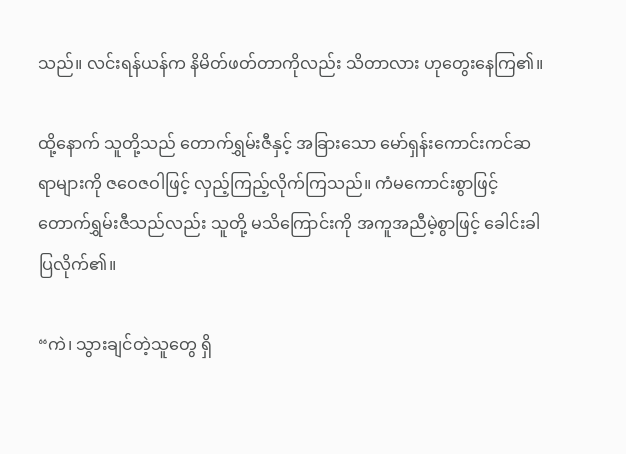သည်။ လင်းရန်ယန်က နိမိတ်ဖတ်တာကိုလည်း သိတာလား ဟုတွေးနေကြ၏။

ထို့နောက် သူတို့သည် တောက်ရွှမ်းဇီနှင့် အခြားသော မော်ရှန်းကောင်းကင်ဆရာများကို ဇဝေဇဝါဖြင့် လှည့်ကြည့်လိုက်ကြသည်။ ကံမကောင်းစွာဖြင့် တောက်ရွှမ်းဇီသည်လည်း သူတို့ မသိကြောင်းကို အကူအညီမဲ့စွာဖြင့် ခေါင်းခါပြလိုက်၏။

“ကဲ၊ သွားချင်တဲ့သူတွေ ရှိ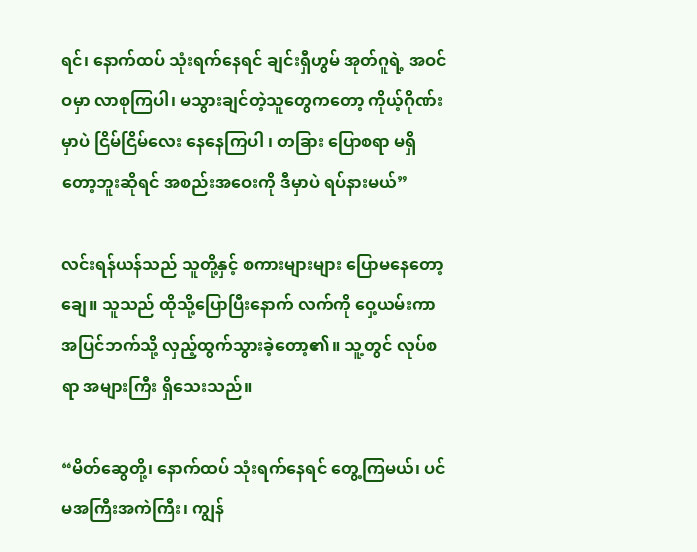ရင်၊ နောက်ထပ် သုံးရက်နေရင် ချင်းရှီဟွမ် အုတ်ဂူရဲ့ အဝင်ဝမှာ လာစုကြပါ၊ မသွားချင်တဲ့သူတွေကတော့ ကိုယ့်ဂိုဏ်းမှာပဲ ငြိမ်ငြိမ်လေး နေနေကြပါ ၊ တခြား ပြောစရာ မရှိတော့ဘူးဆိုရင် အစည်းအဝေးကို ဒီမှာပဲ ရပ်နားမယ်”

လင်းရန်ယန်သည် သူတို့နှင့် စကားများများ ပြောမနေတော့ချေ။ သူသည် ထိုသို့ပြောပြီးနောက် လက်ကို ဝှေ့ယမ်းကာ အပြင်ဘက်သို့ လှည့်ထွက်သွားခဲ့တော့၏။ သူ့တွင် လုပ်စရာ အများကြီး ရှိသေးသည်။

“မိတ်ဆွေတို့၊ နောက်ထပ် သုံးရက်နေရင် တွေ့ကြမယ်၊ ပင်မအကြီးအကဲကြီး၊ ကျွန်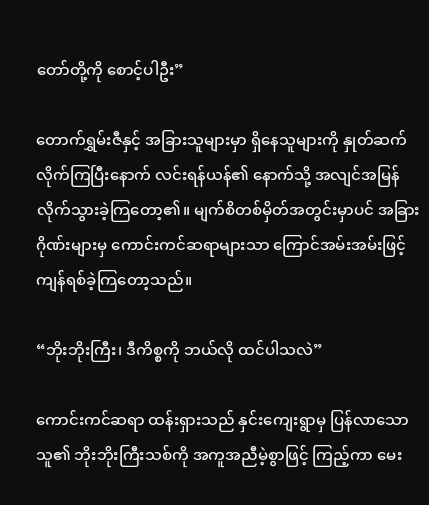တော်တို့ကို စောင့်ပါဦး”

တောက်ရွှမ်းဇီနှင့် အခြားသူများမှာ ရှိနေသူများကို နှုတ်ဆက်လိုက်ကြပြီးနောက် လင်းရန်ယန်၏ နောက်သို့ အလျင်အမြန် လိုက်သွားခဲ့ကြတော့၏။ မျက်စိတစ်မှိတ်အတွင်းမှာပင် အခြားဂိုဏ်းများမှ ကောင်းကင်ဆရာများသာ ကြောင်အမ်းအမ်းဖြင့် ကျန်ရစ်ခဲ့ကြတော့သည်။

“ဘိုးဘိုးကြီး၊ ဒီကိစ္စကို ဘယ်လို ထင်ပါသလဲ”

ကောင်းကင်ဆရာ ထန်းရှားသည် နှင်းကျေးရွာမှ ပြန်လာသော သူ၏ ဘိုးဘိုးကြီးသစ်ကို အကူအညီမဲ့စွာဖြင့် ကြည့်ကာ မေး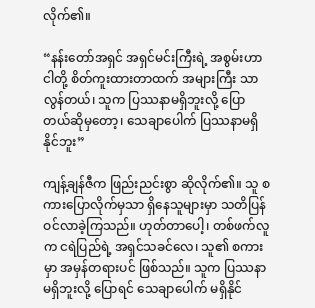လိုက်၏။

“နန်းတော်အရှင် အရှင်မင်းကြီးရဲ့ အစွမ်းဟာ ငါတို့ စိတ်ကူးထားတာထက် အများကြီး သာလွန်တယ်၊ သူက ပြဿနာမရှိဘူးလို့ ပြောတယ်ဆိုမှတော့၊ သေချာပေါက် ပြဿနာမရှိနိုင်ဘူး”

ကျန့်ချန်ဇီက ဖြည်းညင်းစွာ ဆိုလိုက်၏။ သူ စကားပြောလိုက်မှသာ ရှိနေသူများမှာ သတိပြန်ဝင်လာခဲ့ကြသည်။ ဟုတ်တာပေါ့၊ တစ်ဖက်လူက ငရဲပြည်ရဲ့ အရှင်သခင်လေ၊ သူ၏ စကားမှာ အမှန်တရားပင် ဖြစ်သည်။ သူက ပြဿနာမရှိဘူးလို့ ပြောရင် သေချာပေါက် မရှိနိုင်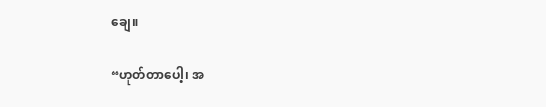ချေ။

“ဟုတ်တာပေါ့၊ အ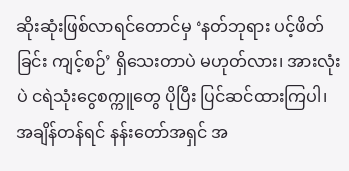ဆိုးဆုံးဖြစ်လာရင်တောင်မှ ‘နတ်ဘုရား ပင့်ဖိတ်ခြင်း ကျင့်စဉ်’ ရှိသေးတာပဲ မဟုတ်လား၊ အားလုံးပဲ ငရဲသုံးငွေစက္ကူတွေ ပိုပြီး ပြင်ဆင်ထားကြပါ၊ အချိန်တန်ရင် နန်းတော်အရှင် အ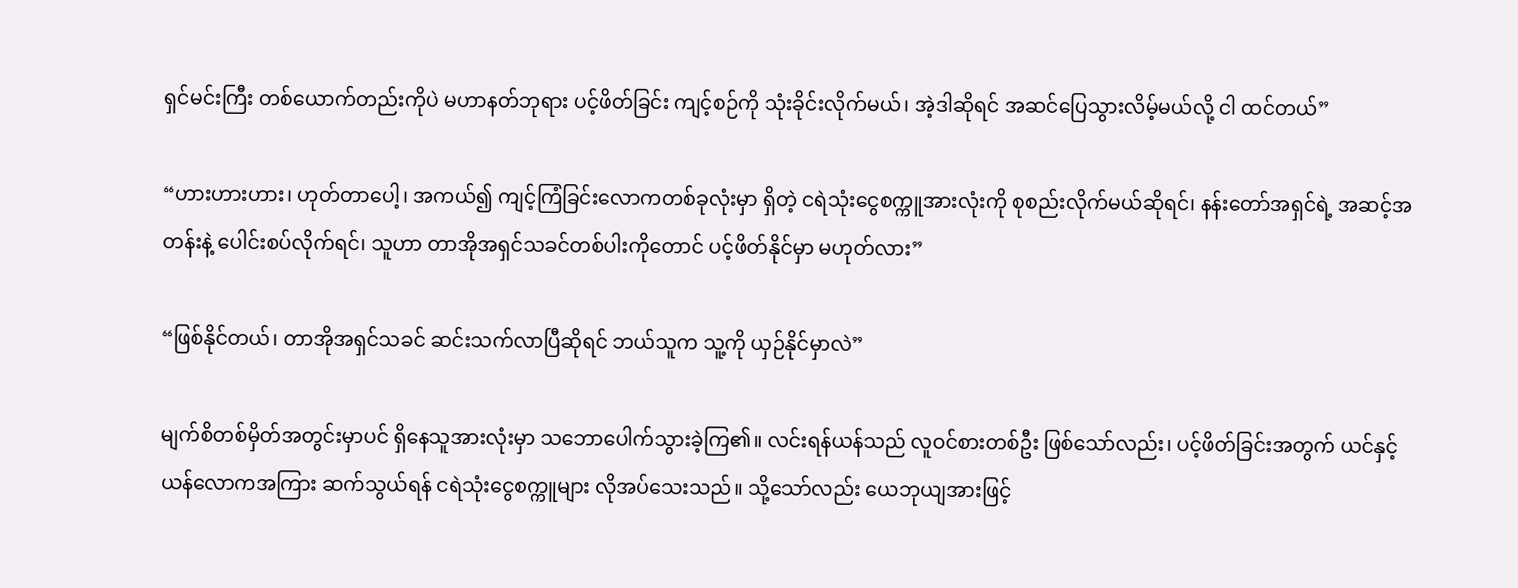ရှင်မင်းကြီး တစ်ယောက်တည်းကိုပဲ မဟာနတ်ဘုရား ပင့်ဖိတ်ခြင်း ကျင့်စဉ်ကို သုံးခိုင်းလိုက်မယ်၊ အဲ့ဒါဆိုရင် အဆင်ပြေသွားလိမ့်မယ်လို့ ငါ ထင်တယ်”

“ဟားဟားဟား၊ ဟုတ်တာပေါ့၊ အကယ်၍ ကျင့်ကြံခြင်းလောကတစ်ခုလုံးမှာ ရှိတဲ့ ငရဲသုံးငွေစက္ကူအားလုံးကို စုစည်းလိုက်မယ်ဆိုရင်၊ နန်းတော်အရှင်ရဲ့ အဆင့်အတန်းနဲ့ ပေါင်းစပ်လိုက်ရင်၊ သူဟာ တာအိုအရှင်သခင်တစ်ပါးကိုတောင် ပင့်ဖိတ်နိုင်မှာ မဟုတ်လား”

“ဖြစ်နိုင်တယ်၊ တာအိုအရှင်သခင် ဆင်းသက်လာပြီဆိုရင် ဘယ်သူက သူ့ကို ယှဉ်နိုင်မှာလဲ”

မျက်စိတစ်မှိတ်အတွင်းမှာပင် ရှိနေသူအားလုံးမှာ သဘောပေါက်သွားခဲ့ကြ၏။ လင်းရန်ယန်သည် လူဝင်စားတစ်ဦး ဖြစ်သော်လည်း၊ ပင့်ဖိတ်ခြင်းအတွက် ယင်နှင့်ယန်လောကအကြား ဆက်သွယ်ရန် ငရဲသုံးငွေစက္ကူများ လိုအပ်သေးသည်။ သို့သော်လည်း ယေဘုယျအားဖြင့်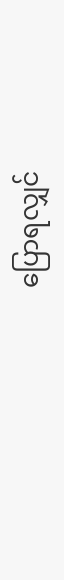ပြောရလျှင်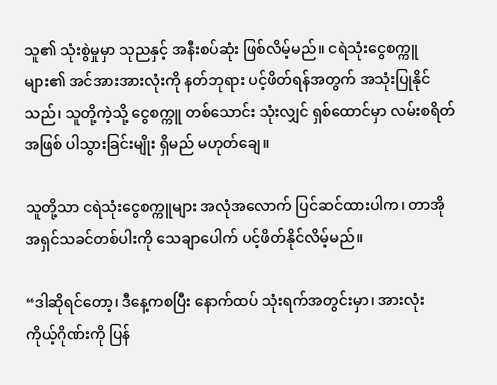သူ၏ သုံးစွဲမှုမှာ သုညနှင့် အနီးစပ်ဆုံး ဖြစ်လိမ့်မည်။ ငရဲသုံးငွေစက္ကူများ၏ အင်အားအားလုံးကို နတ်ဘုရား ပင့်ဖိတ်ရန်အတွက် အသုံးပြုနိုင်သည်၊ သူတို့ကဲ့သို့ ငွေစက္ကူ တစ်သောင်း သုံးလျှင် ရှစ်ထောင်မှာ လမ်းစရိတ်အဖြစ် ပါသွားခြင်းမျိုး ရှိမည် မဟုတ်ချေ။

သူတို့သာ ငရဲသုံးငွေစက္ကူများ အလုံအလောက် ပြင်ဆင်ထားပါက၊ တာအိုအရှင်သခင်တစ်ပါးကို သေချာပေါက် ပင့်ဖိတ်နိုင်လိမ့်မည်။

“ဒါဆိုရင်တော့၊ ဒီနေ့ကစပြီး နောက်ထပ် သုံးရက်အတွင်းမှာ၊ အားလုံး ကိုယ့်ဂိုဏ်းကို ပြန်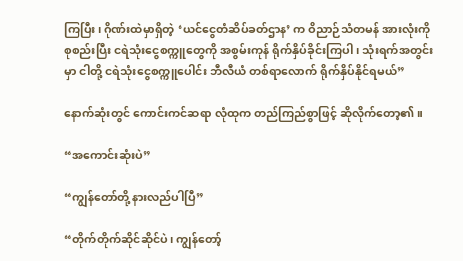ကြပြီး၊ ဂိုဏ်းထဲမှာရှိတဲ့ ‘ယင်ငွေတံဆိပ်ခတ်ဌာန’ က ဝိညာဉ်သံတမန် အားလုံးကို စုစည်းပြီး ငရဲသုံးငွေစက္ကူတွေကို အစွမ်းကုန် ရိုက်နှိပ်ခိုင်းကြပါ ၊ သုံးရက်အတွင်းမှာ ငါတို့ ငရဲသုံးငွေစက္ကူပေါင်း ဘီလီယံ တစ်ရာလောက် ရိုက်နှိပ်နိုင်ရမယ်”

နောက်ဆုံးတွင် ကောင်းကင်ဆရာ လုံထုက တည်ကြည်စွာဖြင့် ဆိုလိုက်တော့၏။

“အကောင်းဆုံးပဲ”

“ကျွန်တော်တို့ နားလည်ပါပြီ”

“တိုက်တိုက်ဆိုင်ဆိုင်ပဲ၊ ကျွန်တော့်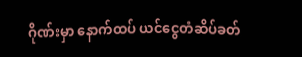ဂိုဏ်းမှာ နောက်ထပ် ယင်ငွေတံဆိပ်ခတ်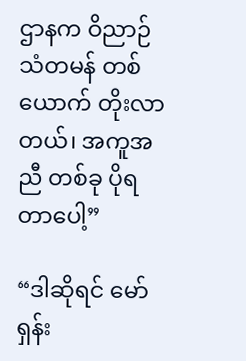ဌာနက ဝိညာဉ်သံတမန် တစ်ယောက် တိုးလာတယ်၊ အကူအညီ တစ်ခု ပိုရတာပေါ့”

“ဒါဆိုရင် မော်ရှန်း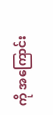ကို အကြောင်း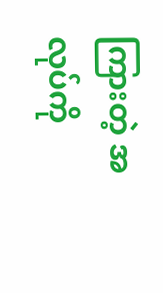ကြားတဲ့ အလုပ်ကို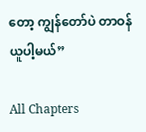တော့ ကျွန်တော်ပဲ တာဝန်ယူပါ့မယ်”

All Chapters